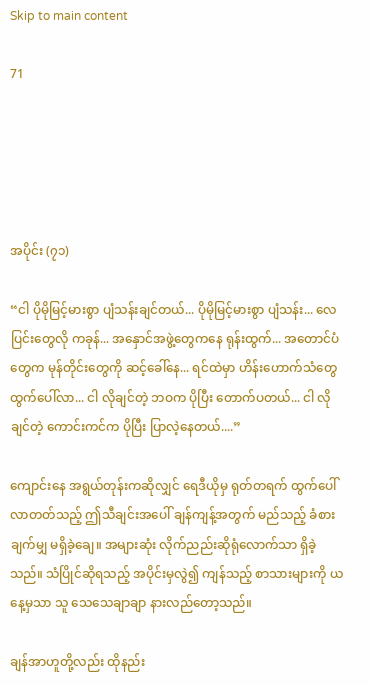Skip to main content

71





အပိုင်း (၇၁)

“ငါ ပိုမိုမြင့်မားစွာ ပျံသန်းချင်တယ်... ပိုမိုမြင့်မားစွာ ပျံသန်း... လေပြင်းတွေလို ကခုန်... အနှောင်အဖွဲ့တွေကနေ ရုန်းထွက်... အတောင်ပံတွေက မုန်တိုင်းတွေကို ဆင့်ခေါ်နေ... ရင်ထဲမှာ ဟိန်းဟောက်သံတွေ ထွက်ပေါ်လာ... ငါ လိုချင်တဲ့ ဘဝက ပိုပြီး တောက်ပတယ်... ငါ လိုချင်တဲ့ ကောင်းကင်က ပိုပြီး ပြာလဲ့နေတယ်....”

ကျောင်းနေ အရွယ်တုန်းကဆိုလျှင် ရေဒီယိုမှ ရုတ်တရက် ထွက်ပေါ်လာတတ်သည့် ဤသီချင်းအပေါ် ချန်ကျန့်အတွက် မည်သည့် ခံစားချက်မျှ မရှိခဲ့ချေ။ အများဆုံး လိုက်ညည်းဆိုရုံလောက်သာ ရှိခဲ့သည်။ သံပြိုင်ဆိုရသည့် အပိုင်းမှလွဲ၍ ကျန်သည့် စာသားများကို ယနေ့မှသာ သူ သေသေချာချာ နားလည်တော့သည်။

ချန်အာဟူတို့လည်း ထိုနည်း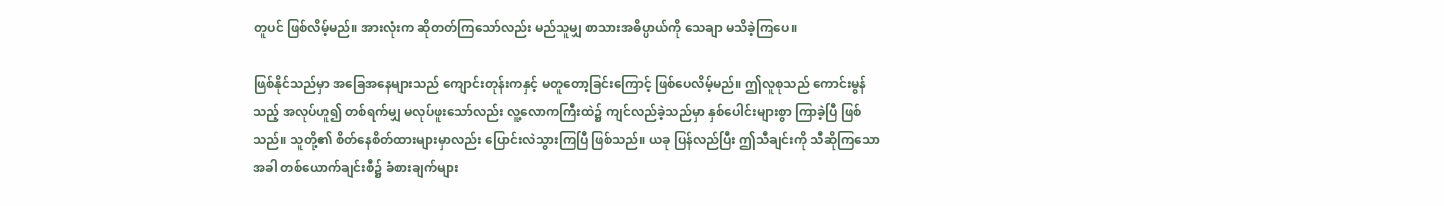တူပင် ဖြစ်လိမ့်မည်။ အားလုံးက ဆိုတတ်ကြသော်လည်း မည်သူမျှ စာသားအဓိပ္ပာယ်ကို သေချာ မသိခဲ့ကြပေ။

ဖြစ်နိုင်သည်မှာ အခြေအနေများသည် ကျောင်းတုန်းကနှင့် မတူတော့ခြင်းကြောင့် ဖြစ်ပေလိမ့်မည်။ ဤလူစုသည် ကောင်းမွန်သည့် အလုပ်ဟူ၍ တစ်ရက်မျှ မလုပ်ဖူးသော်လည်း လူ့လောကကြီးထဲ၌ ကျင်လည်ခဲ့သည်မှာ နှစ်ပေါင်းများစွာ ကြာခဲ့ပြီ ဖြစ်သည်။ သူတို့၏ စိတ်နေစိတ်ထားများမှာလည်း ပြောင်းလဲသွားကြပြီ ဖြစ်သည်။ ယခု ပြန်လည်ပြီး ဤသီချင်းကို သီဆိုကြသောအခါ တစ်ယောက်ချင်းစီ၌ ခံစားချက်များ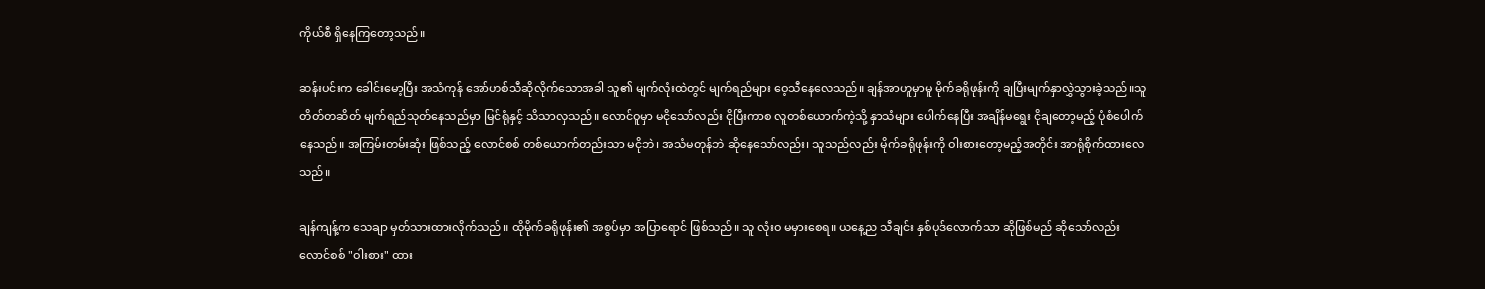ကိုယ်စီ ရှိနေကြတော့သည်။

ဆန်းပင်းက ခေါင်းမော့ပြီး အသံကုန် အော်ဟစ်သီဆိုလိုက်သောအခါ သူ၏ မျက်လုံးထဲတွင် မျက်ရည်များ ဝေ့သီနေလေသည်။ ချန်အာဟူမှာမူ မိုက်ခရိုဖုန်းကို ချပြီးမျက်နှာလွှဲသွားခဲ့သည်။သူ တိတ်တဆိတ် မျက်ရည်သုတ်နေသည်မှာ မြင်ရုံနှင့် သိသာလှသည်။ လောင်ဝူမှာ မငိုသော်လည်း ငိုပြီးကာစ လူတစ်ယောက်ကဲ့သို့ နှာသံများ ပေါက်နေပြီး အချိန်မရွေး ငိုချတော့မည့် ပုံစံပေါက်နေသည်။ အကြမ်းတမ်းဆုံး ဖြစ်သည့် လောင်စစ် တစ်ယောက်တည်းသာ မငိုဘဲ၊ အသံမတုန်ဘဲ ဆိုနေသော်လည်း၊ သူသည်လည်း မိုက်ခရိုဖုန်းကို ဝါးစားတော့မည့်အတိုင်း အာရုံစိုက်ထားလေသည်။

ချန်ကျန့်က သေချာ မှတ်သားထားလိုက်သည်။ ထိုမိုက်ခရိုဖုန်း၏ အစွပ်မှာ အပြာရောင် ဖြစ်သည်။ သူ လုံးဝ မမှားစေရ။ ယနေ့ည သီချင်း နှစ်ပုဒ်လောက်သာ ဆိုဖြစ်မည် ဆိုသော်လည်း လောင်စစ် "ဝါးစား" ထား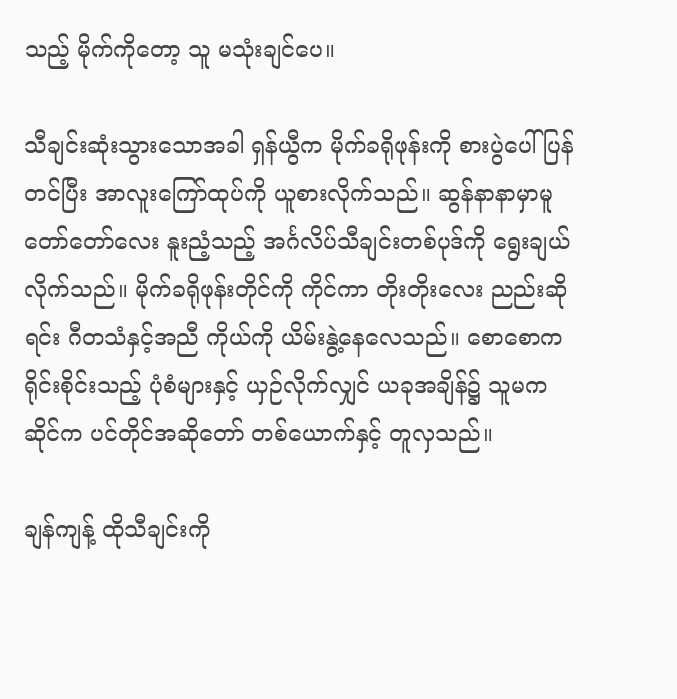သည့် မိုက်ကိုတော့ သူ မသုံးချင်ပေ။

သီချင်းဆုံးသွားသောအခါ ရှန်ယွီက မိုက်ခရိုဖုန်းကို စားပွဲပေါ် ပြန်တင်ပြီး အာလူးကြော်ထုပ်ကို ယူစားလိုက်သည်။ ဆွန်နာနာမှာမူ တော်တော်လေး နူးညံ့သည့် အင်္ဂလိပ်သီချင်းတစ်ပုဒ်ကို ရွေးချယ်လိုက်သည်။ မိုက်ခရိုဖုန်းတိုင်ကို ကိုင်ကာ တိုးတိုးလေး ညည်းဆိုရင်း ဂီတသံနှင့်အညီ ကိုယ်ကို ယိမ်းနွဲ့နေလေသည်။ စောစောက ရိုင်းစိုင်းသည့် ပုံစံများနှင့် ယှဉ်လိုက်လျှင် ယခုအချိန်၌ သူမက ဆိုင်က ပင်တိုင်အဆိုတော် တစ်ယောက်နှင့် တူလှသည်။

ချန်ကျန့် ထိုသီချင်းကို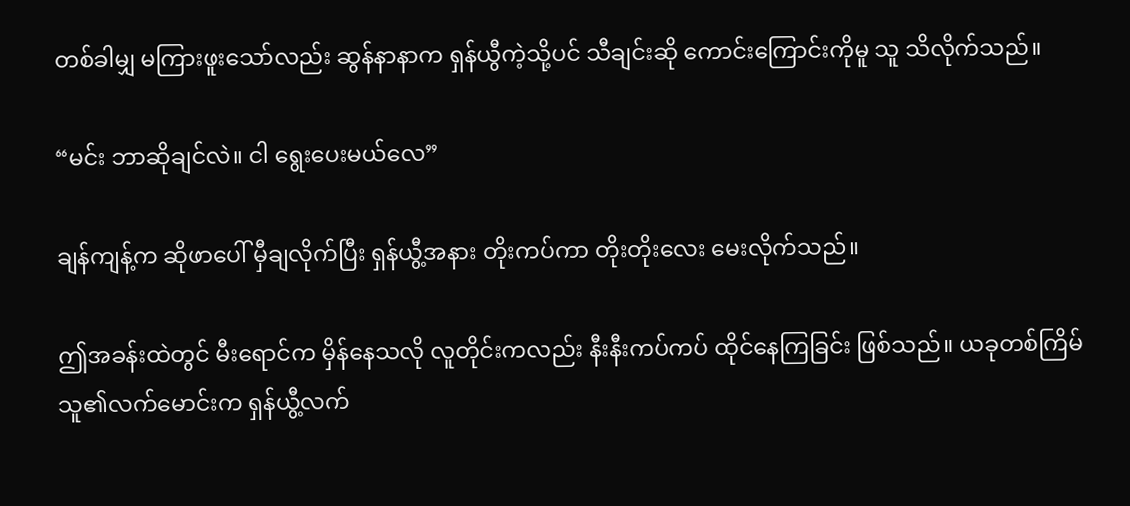တစ်ခါမျှ မကြားဖူးသော်လည်း ဆွန်နာနာက ရှန်ယွီကဲ့သို့ပင် သီချင်းဆို ကောင်းကြောင်းကိုမူ သူ သိလိုက်သည်။

“မင်း ဘာဆိုချင်လဲ။ ငါ ရွေးပေးမယ်လေ”

ချန်ကျန့်က ဆိုဖာပေါ် မှီချလိုက်ပြီး ရှန်ယွီ့အနား တိုးကပ်ကာ တိုးတိုးလေး မေးလိုက်သည်။

ဤအခန်းထဲတွင် မီးရောင်က မှိန်နေသလို လူတိုင်းကလည်း နီးနီးကပ်ကပ် ထိုင်နေကြခြင်း ဖြစ်သည်။ ယခုတစ်ကြိမ် သူ၏လက်မောင်းက ရှန်ယွီ့လက်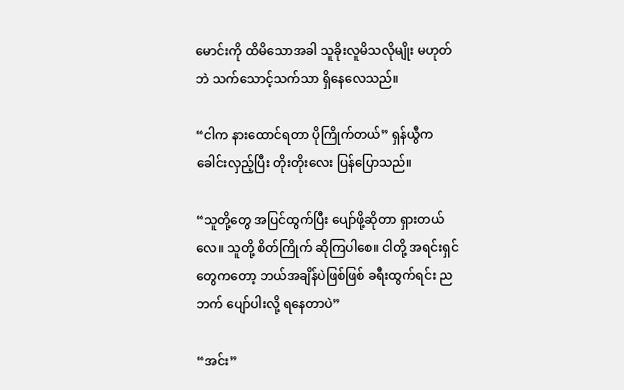မောင်းကို ထိမိသောအခါ သူခိုးလူမိသလိုမျိုး မဟုတ်ဘဲ သက်သောင့်သက်သာ ရှိနေလေသည်။

“ငါက နားထောင်ရတာ ပိုကြိုက်တယ်” ရှန်ယွီက ခေါင်းလှည့်ပြီး တိုးတိုးလေး ပြန်ပြောသည်။

“သူတို့တွေ အပြင်ထွက်ပြီး ပျော်ဖို့ဆိုတာ ရှားတယ်လေ။ သူတို့ စိတ်ကြိုက် ဆိုကြပါစေ။ ငါတို့ အရင်းရှင်တွေကတော့ ဘယ်အချိန်ပဲဖြစ်ဖြစ် ခရီးထွက်ရင်း ညဘက် ပျော်ပါးလို့ ရနေတာပဲ”

“အင်း”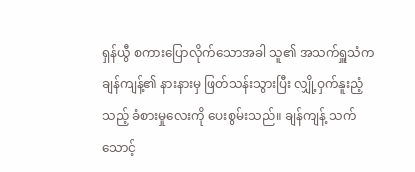ရှန်ယွီ စကားပြောလိုက်သောအခါ သူ၏ အသက်ရှူသံက ချန်ကျန့်၏ နားနားမှ ဖြတ်သန်းသွားပြီး လျှို့ဝှက်နူးညံ့သည့် ခံစားမှုလေးကို ပေးစွမ်းသည်။ ချန်ကျန့် သက်သောင့်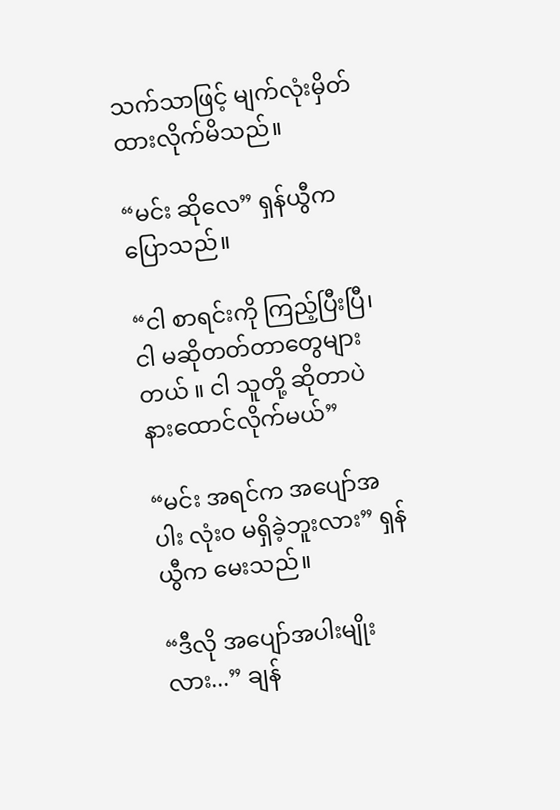သက်သာဖြင့် မျက်လုံးမှိတ်ထားလိုက်မိသည်။

“မင်း ဆိုလေ” ရှန်ယွီက ပြောသည်။

“ငါ စာရင်းကို ကြည့်ပြီးပြီ၊ ငါ မဆိုတတ်တာတွေများတယ် ။ ငါ သူတို့ ဆိုတာပဲ နားထောင်လိုက်မယ်”

“မင်း အရင်က အပျော်အပါး လုံးဝ မရှိခဲ့ဘူးလား” ရှန်ယွီက မေးသည်။

“ဒီလို အပျော်အပါးမျိုးလား...” ချန်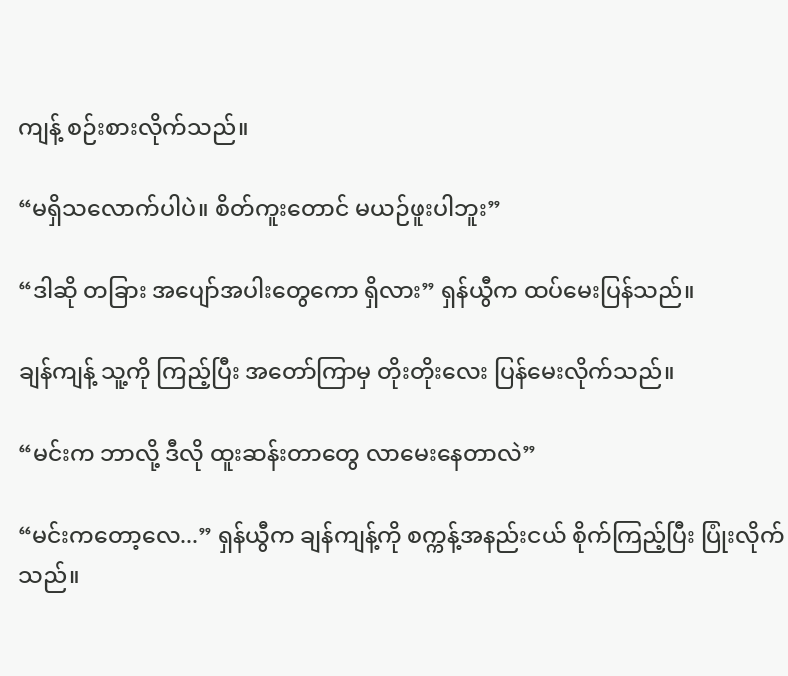ကျန့် စဉ်းစားလိုက်သည်။

“မရှိသလောက်ပါပဲ။ စိတ်ကူးတောင် မယဉ်ဖူးပါဘူး”

“ဒါဆို တခြား အပျော်အပါးတွေကော ရှိလား” ရှန်ယွီက ထပ်မေးပြန်သည်။

ချန်ကျန့် သူ့ကို ကြည့်ပြီး အတော်ကြာမှ တိုးတိုးလေး ပြန်မေးလိုက်သည်။

“မင်းက ဘာလို့ ဒီလို ထူးဆန်းတာတွေ လာမေးနေတာလဲ”

“မင်းကတော့လေ...” ရှန်ယွီက ချန်ကျန့်ကို စက္ကန့်အနည်းငယ် စိုက်ကြည့်ပြီး ပြုံးလိုက်သည်။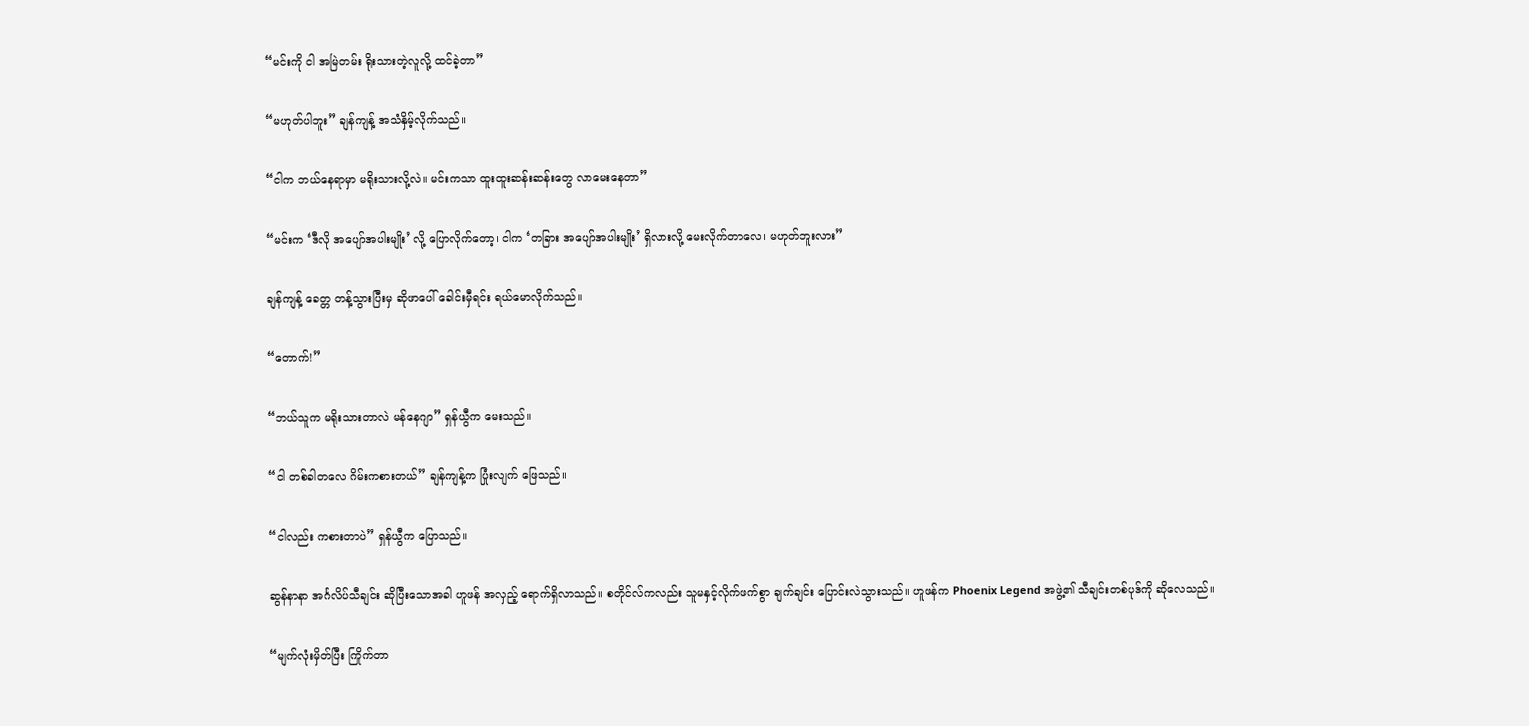“မင်းကို ငါ အမြဲတမ်း ရိုးသားတဲ့လူလို့ ထင်ခဲ့တာ”

“မဟုတ်ပါဘူး” ချန်ကျန့် အသံနှိမ့်လိုက်သည်။

“ငါက ဘယ်နေရာမှာ မရိုးသားလို့လဲ။ မင်းကသာ ထူးထူးဆန်းဆန်းတွေ လာမေးနေတာ”

“မင်းက ‘ဒီလို အပျော်အပါးမျိုး’ လို့ ပြောလိုက်တော့၊ ငါက ‘တခြား အပျော်အပါးမျိုး’ ရှိလားလို့ မေးလိုက်တာလေ၊ မဟုတ်ဘူးလား”

ချန်ကျန့် ခေတ္တ တန့်သွားပြီးမှ ဆိုဖာပေါ် ခေါင်းမှီရင်း ရယ်မောလိုက်သည်။

“တောက်!”

“ဘယ်သူက မရိုးသားတာလဲ မန်နေဂျာ” ရှန်ယွီက မေးသည်။

“ငါ တစ်ခါတလေ ဂိမ်းကစားတယ်” ချန်ကျန့်က ပြုံးလျက် ဖြေသည်။

“ငါလည်း ကစားတာပဲ” ရှန်ယွီက ပြောသည်။

ဆွန်နာနာ အင်္ဂလိပ်သီချင်း ဆိုပြီးသောအခါ ဟူဖန် အလှည့် ရောက်ရှိလာသည်။ စတိုင်လ်ကလည်း သူမနှင့်လိုက်ဖက်စွာ ချက်ချင်း ပြောင်းလဲသွားသည်။ ဟူဖန်က Phoenix Legend အဖွဲ့၏ သီချင်းတစ်ပုဒ်ကို ဆိုလေသည်။

“မျက်လုံးမှိတ်ပြီး ကြိုက်တာ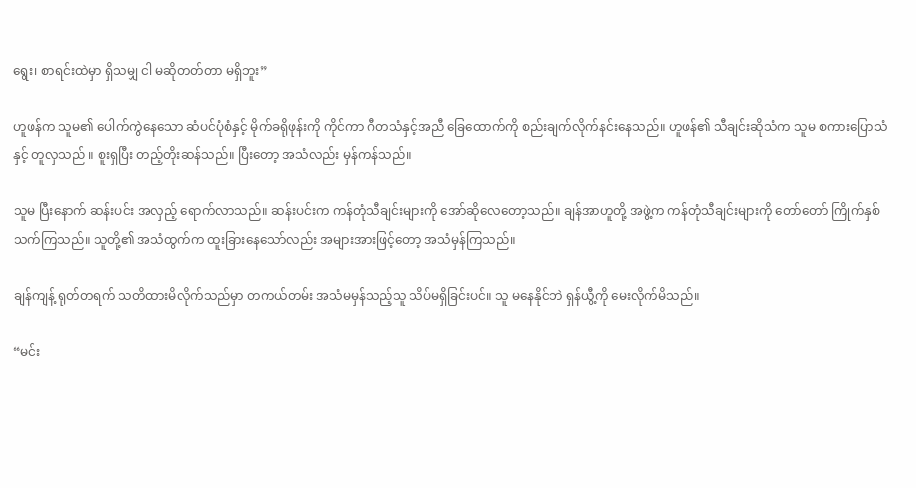ရွေး၊ စာရင်းထဲမှာ ရှိသမျှ ငါ မဆိုတတ်တာ မရှိဘူး”

ဟူဖန်က သူမ၏ ပေါက်ကွဲနေသော ဆံပင်ပုံစံနှင့် မိုက်ခရိုဖုန်းကို ကိုင်ကာ ဂီတသံနှင့်အညီ ခြေထောက်ကို စည်းချက်လိုက်နင်းနေသည်။ ဟူဖန်၏ သီချင်းဆိုသံက သူမ စကားပြောသံနှင့် တူလှသည် ။ စူးရှပြီး တည့်တိုးဆန်သည်။ ပြီးတော့ အသံလည်း မှန်ကန်သည်။

သူမ ပြီးနောက် ဆန်းပင်း အလှည့် ရောက်လာသည်။ ဆန်းပင်းက ကန်တုံသီချင်းများကို အော်ဆိုလေတော့သည်။ ချန်အာဟူတို့ အဖွဲ့က ကန်တုံသီချင်းများကို တော်တော် ကြိုက်နှစ်သက်ကြသည်။ သူတို့၏ အသံထွက်က ထူးခြားနေသော်လည်း အများအားဖြင့်တော့ အသံမှန်ကြသည်။

ချန်ကျန့် ရုတ်တရက် သတိထားမိလိုက်သည်မှာ တကယ်တမ်း အသံမမှန်သည့်သူ သိပ်မရှိခြင်းပင်။ သူ မနေနိုင်ဘဲ ရှန်ယွီ့ကို မေးလိုက်မိသည်။

“မင်း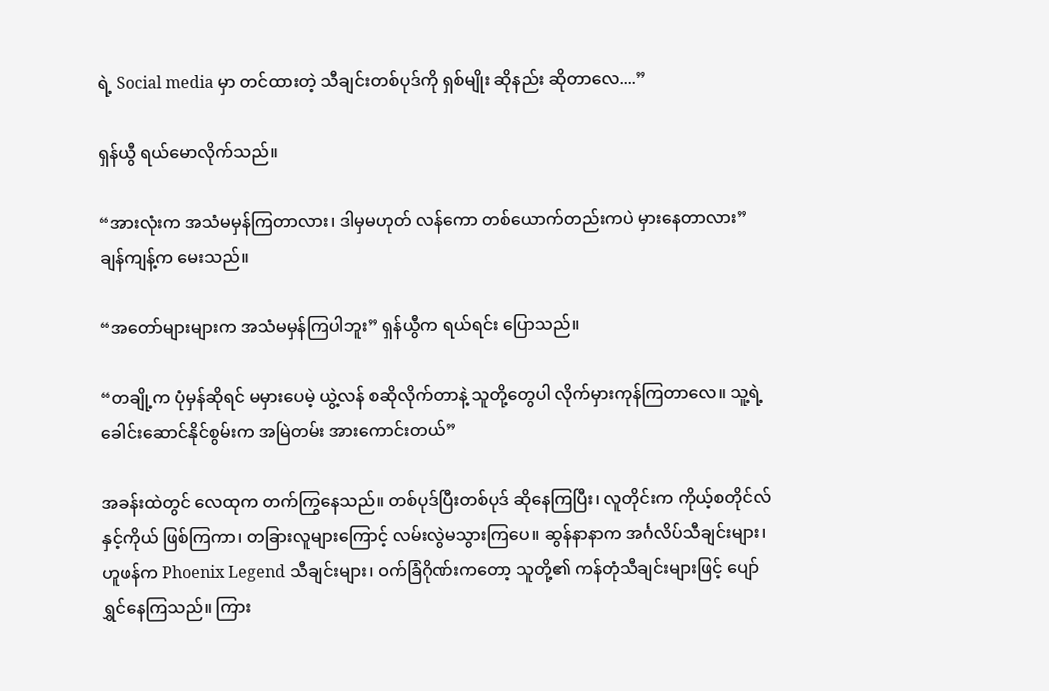ရဲ့ Social media မှာ တင်ထားတဲ့ သီချင်းတစ်ပုဒ်ကို ရှစ်မျိုး ဆိုနည်း ဆိုတာလေ....”

ရှန်ယွီ ရယ်မောလိုက်သည်။

“အားလုံးက အသံမမှန်ကြတာလား၊ ဒါမှမဟုတ် လန်ကော တစ်ယောက်တည်းကပဲ မှားနေတာလား” ချန်ကျန့်က မေးသည်။

“အတော်များများက အသံမမှန်ကြပါဘူး” ရှန်ယွီက ရယ်ရင်း ပြောသည်။

“တချို့က ပုံမှန်ဆိုရင် မမှားပေမဲ့ ယွဲ့လန် စဆိုလိုက်တာနဲ့ သူတို့တွေပါ လိုက်မှားကုန်ကြတာလေ။ သူ့ရဲ့ ခေါင်းဆောင်နိုင်စွမ်းက အမြဲတမ်း အားကောင်းတယ်”

အခန်းထဲတွင် လေထုက တက်ကြွနေသည်။ တစ်ပုဒ်ပြီးတစ်ပုဒ် ဆိုနေကြပြီး၊ လူတိုင်းက ကိုယ့်စတိုင်လ်နှင့်ကိုယ် ဖြစ်ကြကာ၊ တခြားလူများကြောင့် လမ်းလွဲမသွားကြပေ။ ဆွန်နာနာက အင်္ဂလိပ်သီချင်းများ၊ ဟူဖန်က Phoenix Legend သီချင်းများ၊ ဝက်ခြံဂိုဏ်းကတော့ သူတို့၏ ကန်တုံသီချင်းများဖြင့် ပျော်ရွှင်နေကြသည်။ ကြား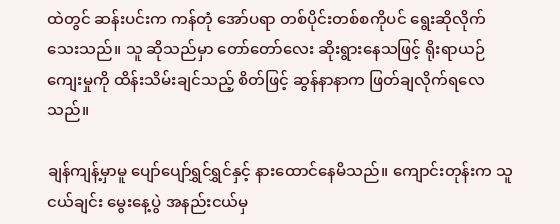ထဲတွင် ဆန်းပင်းက ကန်တုံ အော်ပရာ တစ်ပိုင်းတစ်စကိုပင် ရွေးဆိုလိုက်သေးသည်။ သူ ဆိုသည်မှာ တော်တော်လေး ဆိုးရွားနေသဖြင့် ရိုးရာယဉ်ကျေးမှုကို ထိန်းသိမ်းချင်သည့် စိတ်ဖြင့် ဆွန်နာနာက ဖြတ်ချလိုက်ရလေသည်။

ချန်ကျန့်မှာမူ ပျော်ပျော်ရွှင်ရွှင်နှင့် နားထောင်နေမိသည်။ ကျောင်းတုန်းက သူငယ်ချင်း မွေးနေ့ပွဲ အနည်းငယ်မှ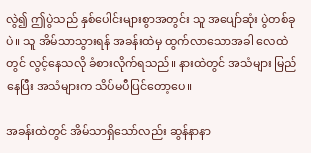လွဲ၍ ဤပွဲသည် နှစ်ပေါင်းများစွာအတွင်း သူ အပျော်ဆုံး ပွဲတစ်ခုပဲ။ သူ အိမ်သာသွားရန် အခန်းထဲမှ ထွက်လာသောအခါ လေထဲတွင် လွင့်နေသလို ခံစားလိုက်ရသည်။ နားထဲတွင် အသံများ မြည်နေပြီး အသံများက သိပ်မပီပြင်တော့ပေ။

အခန်းထဲတွင် အိမ်သာရှိသော်လည်း ဆွန်နာနာ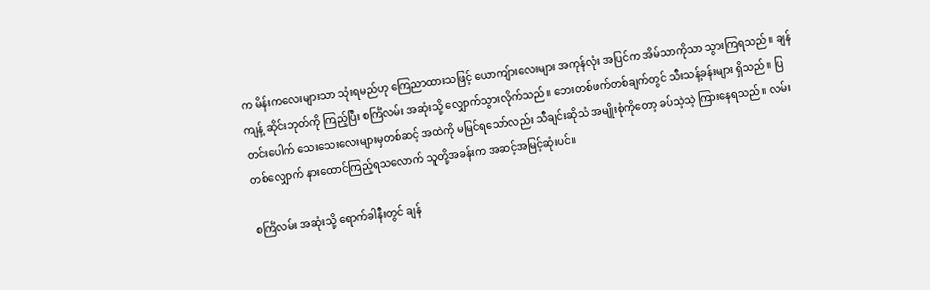က မိန်းကလေးများသာ သုံးရမည်ဟု ကြေညာထားသဖြင့် ယောကျ်ားလေးများ အကုန်လုံး အပြင်က အိမ်သာကိုသာ သွားကြရသည်။ ချန်ကျန့် ဆိုင်းဘုတ်ကို ကြည့်ပြီး စင်္ကြံလမ်း အဆုံးသို့ လျှောက်သွားလိုက်သည်။ ဘေးတစ်ဖက်တစ်ချက်တွင် သီးသန့်ခန်းများ ရှိသည်။ ပြတင်းပေါက် သေးသေးလေးများမှတစ်ဆင့် အထဲကို မမြင်ရသော်လည်း သီချင်းဆိုသံ အမျိုးစုံကိုတော့ ခပ်သဲ့သဲ့ ကြားနေရသည်။ လမ်းတစ်လျှောက် နားထောင်ကြည့်ရသလောက် သူတို့အခန်းက အဆင့်အမြင့်ဆုံးပင်။

စင်္ကြံလမ်း အဆုံးသို့ ရောက်ခါနီးတွင် ချန်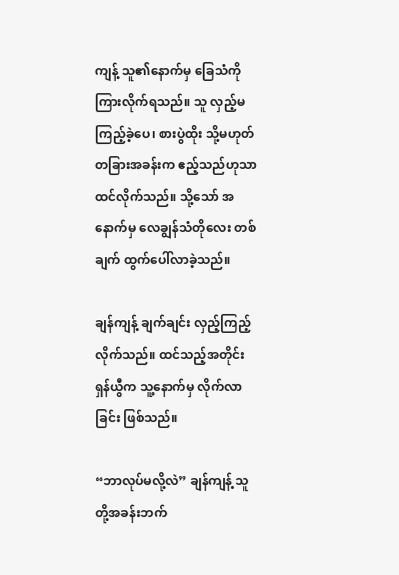ကျန့် သူ၏နောက်မှ ခြေသံကို ကြားလိုက်ရသည်။ သူ လှည့်မကြည့်ခဲ့ပေ၊ စားပွဲထိုး သို့မဟုတ် တခြားအခန်းက ဧည့်သည်ဟုသာ ထင်လိုက်သည်။ သို့သော် အနောက်မှ လေချွန်သံတိုလေး တစ်ချက် ထွက်ပေါ်လာခဲ့သည်။

ချန်ကျန့် ချက်ချင်း လှည့်ကြည့်လိုက်သည်။ ထင်သည့်အတိုင်း ရှန်ယွီက သူ့နောက်မှ လိုက်လာခြင်း ဖြစ်သည်။

“ဘာလုပ်မလို့လဲ” ချန်ကျန့် သူတို့အခန်းဘက်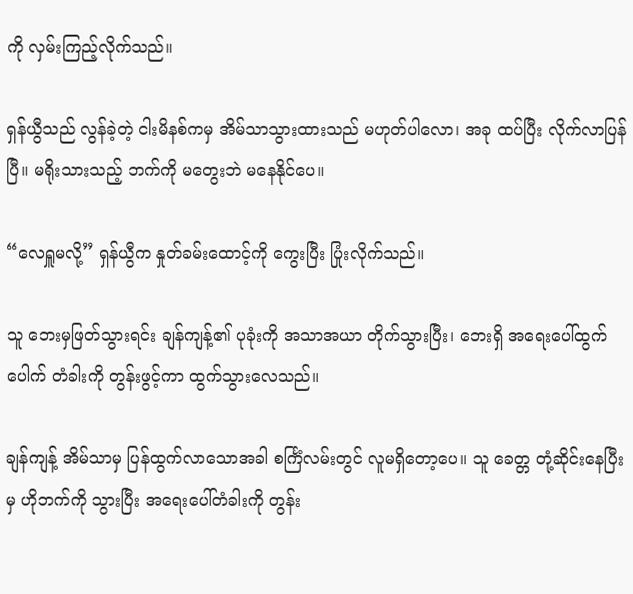ကို လှမ်းကြည့်လိုက်သည်။

ရှန်ယွီသည် လွန်ခဲ့တဲ့ ငါးမိနစ်ကမှ အိမ်သာသွားထားသည် မဟုတ်ပါလော၊ အခု ထပ်ပြီး လိုက်လာပြန်ပြီ။ မရိုးသားသည့် ဘက်ကို မတွေးဘဲ မနေနိုင်ပေ။

“လေရှူမလို့” ရှန်ယွီက နှုတ်ခမ်းထောင့်ကို ကွေးပြီး ပြုံးလိုက်သည်။

သူ ဘေးမှဖြတ်သွားရင်း ချန်ကျန့်၏ ပုခုံးကို အသာအယာ တိုက်သွားပြီး၊ ဘေးရှိ အရေးပေါ်ထွက် ပေါက် တံခါးကို တွန်းဖွင့်ကာ ထွက်သွားလေသည်။

ချန်ကျန့် အိမ်သာမှ ပြန်ထွက်လာသောအခါ စင်္ကြံလမ်းတွင် လူမရှိတော့ပေ။ သူ ခေတ္တ တုံ့ဆိုင်းနေပြီးမှ ဟိုဘက်ကို သွားပြီး အရေးပေါ်တံခါးကို တွန်း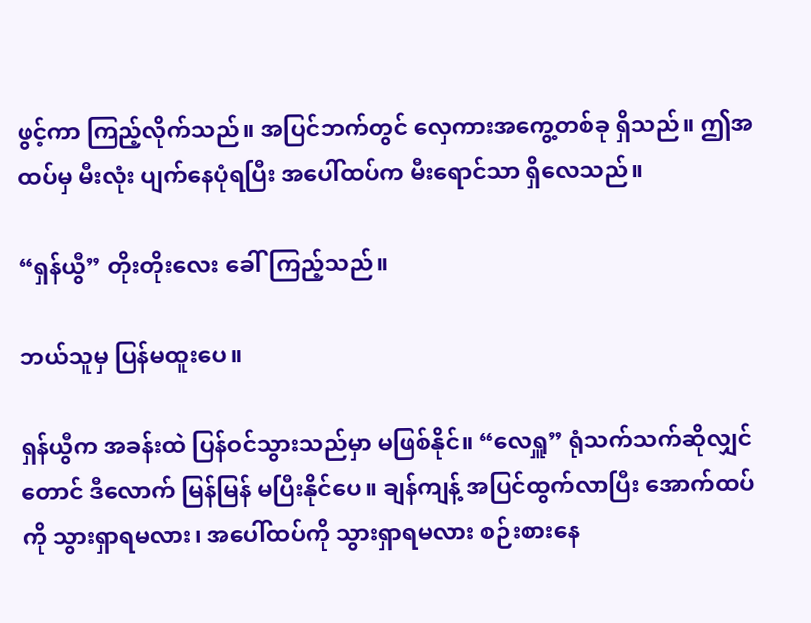ဖွင့်ကာ ကြည့်လိုက်သည်။ အပြင်ဘက်တွင် လှေကားအကွေ့တစ်ခု ရှိသည်။ ဤအထပ်မှ မီးလုံး ပျက်နေပုံရပြီး အပေါ်ထပ်က မီးရောင်သာ ရှိလေသည်။

“ရှန်ယွီ” တိုးတိုးလေး ခေါ်ကြည့်သည်။

ဘယ်သူမှ ပြန်မထူးပေ။

ရှန်ယွီက အခန်းထဲ ပြန်ဝင်သွားသည်မှာ မဖြစ်နိုင်။ “လေရှူ” ရုံသက်သက်ဆိုလျှင်တောင် ဒီလောက် မြန်မြန် မပြီးနိုင်ပေ။ ချန်ကျန့် အပြင်ထွက်လာပြီး အောက်ထပ်ကို သွားရှာရမလား၊ အပေါ်ထပ်ကို သွားရှာရမလား စဉ်းစားနေ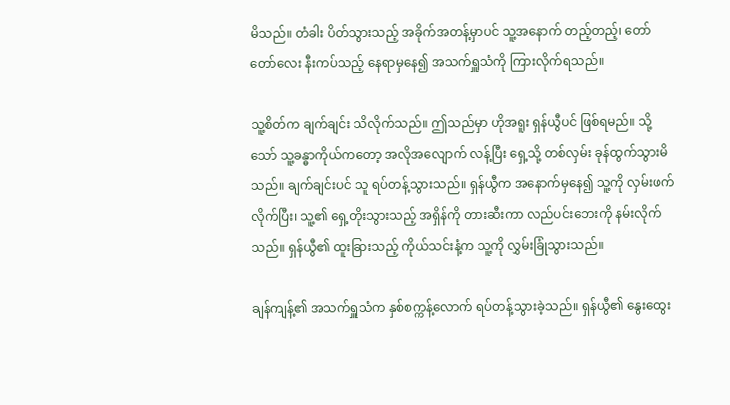မိသည်။ တံခါး ပိတ်သွားသည့် အခိုက်အတန့်မှာပင် သူ့အနောက် တည့်တည့်၊ တော်တော်လေး နီးကပ်သည့် နေရာမှနေ၍ အသက်ရှူသံကို ကြားလိုက်ရသည်။

သူ့စိတ်က ချက်ချင်း သိလိုက်သည်။ ဤသည်မှာ ဟိုအရူး ရှန်ယွီပင် ဖြစ်ရမည်။ သို့သော် သူ့ခန္ဓာကိုယ်ကတော့ အလိုအလျောက် လန့်ပြီး ရှေ့သို့ တစ်လှမ်း ခုန်ထွက်သွားမိသည်။ ချက်ချင်းပင် သူ ရပ်တန့်သွားသည်။ ရှန်ယွီက အနောက်မှနေ၍ သူ့ကို လှမ်းဖက်လိုက်ပြီး၊ သူ့၏ ရှေ့တိုးသွားသည့် အရှိန်ကို တားဆီးကာ လည်ပင်းဘေးကို နမ်းလိုက်သည်။ ရှန်ယွီ၏ ထူးခြားသည့် ကိုယ်သင်းနံ့က သူ့ကို လွှမ်းခြုံသွားသည်။

ချန်ကျန့်၏ အသက်ရှူသံက နှစ်စက္ကန့်လောက် ရပ်တန့်သွားခဲ့သည်။ ရှန်ယွီ၏ နွေးထွေး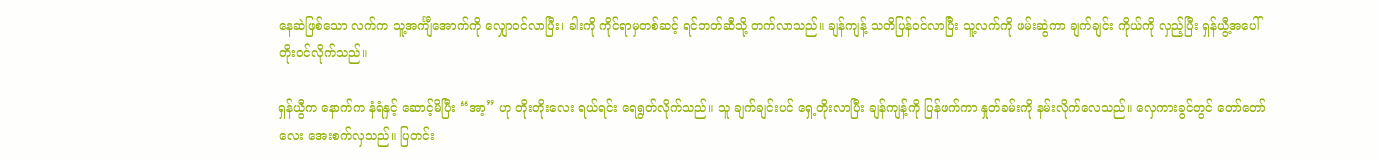နေဆဲဖြစ်သော လက်က သူ့အင်္ကျီအောက်ကို လျှောဝင်လာပြီး၊ ခါးကို ကိုင်ရာမှတစ်ဆင့် ရင်ဘတ်ဆီသို့ တက်လာသည်။ ချန်ကျန့် သတိပြန်ဝင်လာပြီး သူ့လက်ကို ဖမ်းဆွဲကာ ချက်ချင်း ကိုယ်ကို လှည့်ပြီး ရှန်ယွီ့အပေါ် တိုးဝင်လိုက်သည်။

ရှန်ယွီက နောက်က နံရံနှင့် ဆောင့်မိပြီး “အာ့” ဟု တိုးတိုးလေး ရယ်ရင်း ရေရွတ်လိုက်သည်။ သူ ချက်ချင်းပင် ရှေ့တိုးလာပြီး ချန်ကျန့်ကို ပြန်ဖက်ကာ နှုတ်ခမ်းကို နမ်းလိုက်လေသည်။ လှေကားခွင်တွင် တော်တော်လေး အေးစက်လှသည်။ ပြတင်း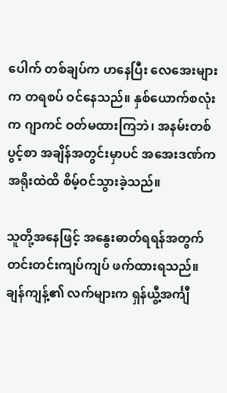ပေါက် တစ်ချပ်က ဟနေပြီး လေအေးများက တရစပ် ဝင်နေသည်။ နှစ်ယောက်စလုံးက ဂျာကင် ဝတ်မထားကြဘဲ၊ အနမ်းတစ်ပွင့်စာ အချိန်အတွင်းမှာပင် အအေးဒဏ်က အရိုးထဲထိ စိမ့်ဝင်သွားခဲ့သည်။

သူတို့အနေဖြင့် အနွေးဓာတ်ရရန်အတွက် တင်းတင်းကျပ်ကျပ် ဖက်ထားရသည်။ ချန်ကျန့်၏ လက်များက ရှန်ယွီ့အင်္ကျီ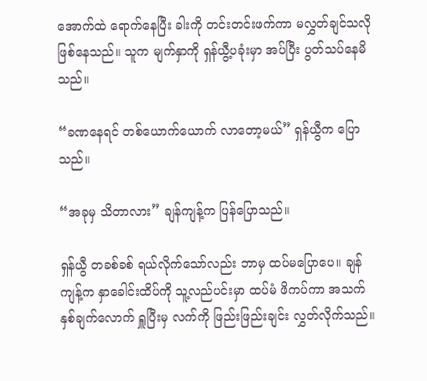အောက်ထဲ ရောက်နေပြီး ခါးကို တင်းတင်းဖက်ကာ မလွှတ်ချင်သလို ဖြစ်နေသည်။ သူက မျက်နှာကို ရှန်ယွီ့ပခုံးမှာ အပ်ပြီး ပွတ်သပ်နေမိသည်။

“ခဏနေရင် တစ်ယောက်ယောက် လာတော့မယ်” ရှန်ယွီက ပြောသည်။

“အခုမှ သိတာလား” ချန်ကျန့်က ပြန်ပြောသည်။

ရှန်ယွီ တခစ်ခစ် ရယ်လိုက်သော်လည်း ဘာမှ ထပ်မပြောပေ။ ချန်ကျန့်က နှာခေါင်းထိပ်ကို သူ့လည်ပင်းမှာ ထပ်မံ ဖိကပ်ကာ အသက်နှစ်ချက်လောက် ရှူပြီးမှ လက်ကို ဖြည်းဖြည်းချင်း လွှတ်လိုက်သည်။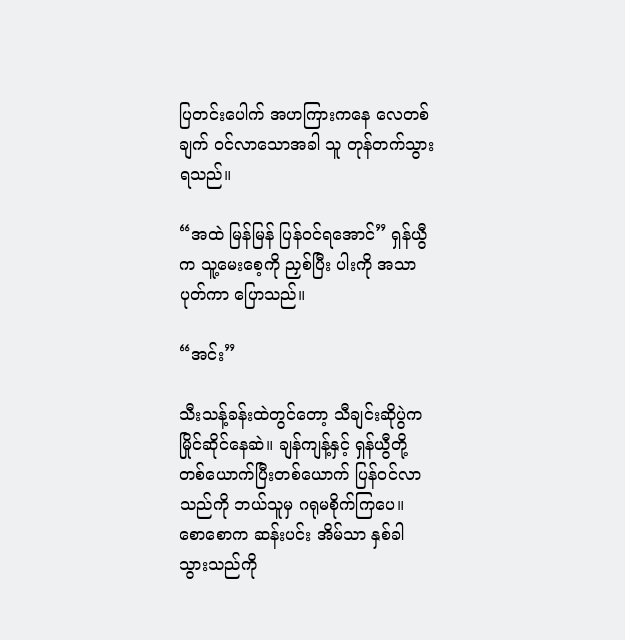ပြတင်းပေါက် အဟကြားကနေ လေတစ်ချက် ဝင်လာသောအခါ သူ တုန်တက်သွားရသည်။

“အထဲ မြန်မြန် ပြန်ဝင်ရအောင်” ရှန်ယွီက သူ့မေးစေ့ကို ညှစ်ပြီး ပါးကို အသာပုတ်ကာ ပြောသည်။

“အင်း”

သီးသန့်ခန်းထဲတွင်တော့ သီချင်းဆိုပွဲက မြိုင်ဆိုင်နေဆဲ။ ချန်ကျန့်နှင့် ရှန်ယွီတို့ တစ်ယောက်ပြီးတစ်ယောက် ပြန်ဝင်လာသည်ကို ဘယ်သူမှ ဂရုမစိုက်ကြပေ။ စောစောက ဆန်းပင်း အိမ်သာ နှစ်ခါ သွားသည်ကို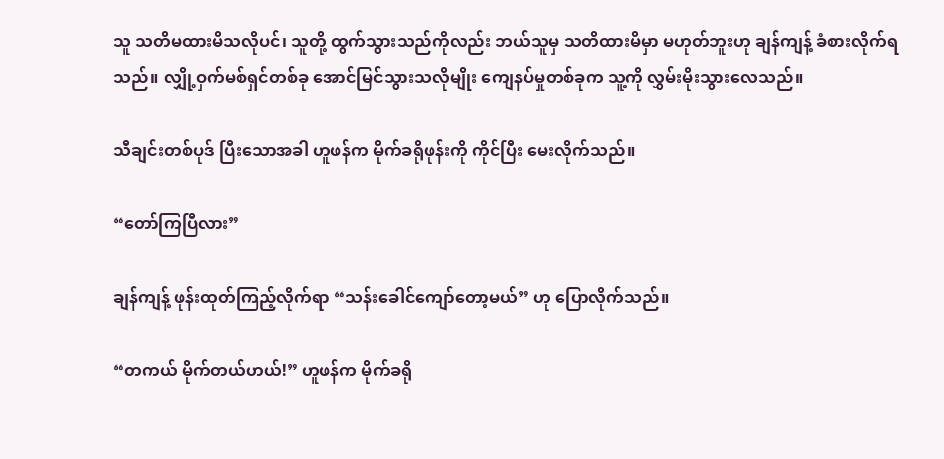သူ သတိမထားမိသလိုပင်၊ သူတို့ ထွက်သွားသည်ကိုလည်း ဘယ်သူမှ သတိထားမိမှာ မဟုတ်ဘူးဟု ချန်ကျန့် ခံစားလိုက်ရသည်။ လျှို့ဝှက်မစ်ရှင်တစ်ခု အောင်မြင်သွားသလိုမျိုး ကျေနပ်မှုတစ်ခုက သူ့ကို လွှမ်းမိုးသွားလေသည်။

သီချင်းတစ်ပုဒ် ပြီးသောအခါ ဟူဖန်က မိုက်ခရိုဖုန်းကို ကိုင်ပြီး မေးလိုက်သည်။

“တော်ကြပြီလား”

ချန်ကျန့် ဖုန်းထုတ်ကြည့်လိုက်ရာ “သန်းခေါင်ကျော်တော့မယ်” ဟု ပြောလိုက်သည်။

“တကယ် မိုက်တယ်ဟယ်!” ဟူဖန်က မိုက်ခရို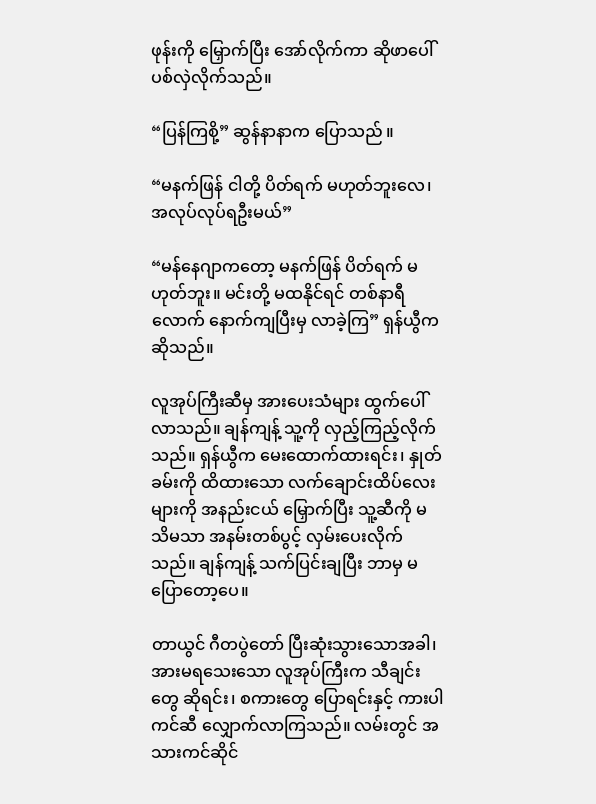ဖုန်းကို မြှောက်ပြီး အော်လိုက်ကာ ဆိုဖာပေါ် ပစ်လှဲလိုက်သည်။

“ပြန်ကြစို့” ဆွန်နာနာက ပြောသည် ။

“မနက်ဖြန် ငါတို့ ပိတ်ရက် မဟုတ်ဘူးလေ၊ အလုပ်လုပ်ရဦးမယ်”

“မန်နေဂျာကတော့ မနက်ဖြန် ပိတ်ရက် မဟုတ်ဘူး။ မင်းတို့ မထနိုင်ရင် တစ်နာရီလောက် နောက်ကျပြီးမှ လာခဲ့ကြ” ရှန်ယွီက ဆိုသည်။

လူအုပ်ကြီးဆီမှ အားပေးသံများ ထွက်ပေါ်လာသည်။ ချန်ကျန့် သူ့ကို လှည့်ကြည့်လိုက်သည်။ ရှန်ယွီက မေးထောက်ထားရင်း၊ နှုတ်ခမ်းကို ထိထားသော လက်ချောင်းထိပ်လေးများကို အနည်းငယ် မြှောက်ပြီး သူ့ဆီကို မသိမသာ အနမ်းတစ်ပွင့် လှမ်းပေးလိုက်သည်။ ချန်ကျန့် သက်ပြင်းချပြီး ဘာမှ မပြောတော့ပေ။

တာယွင် ဂီတပွဲတော် ပြီးဆုံးသွားသောအခါ၊ အားမရသေးသော လူအုပ်ကြီးက သီချင်းတွေ ဆိုရင်း၊ စကားတွေ ပြောရင်းနှင့် ကားပါကင်ဆီ လျှောက်လာကြသည်။ လမ်းတွင် အသားကင်ဆိုင်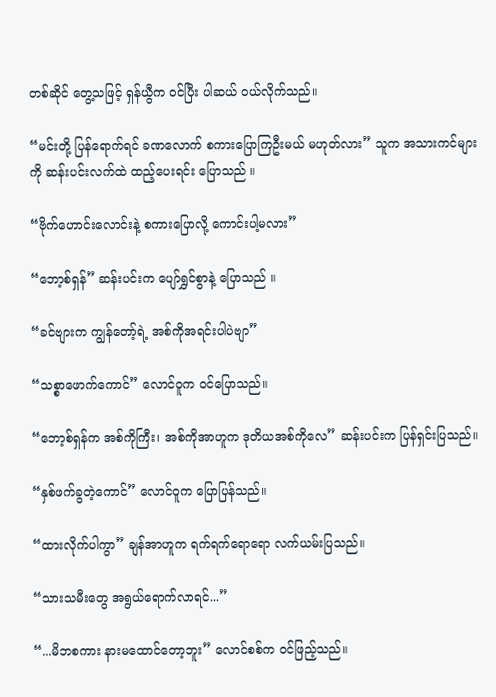တစ်ဆိုင် တွေ့သဖြင့် ရှန်ယွီက ဝင်ပြီး ပါဆယ် ဝယ်လိုက်သည်။

“မင်းတို့ ပြန်ရောက်ရင် ခဏလောက် စကားပြောကြဦးမယ် မဟုတ်လား” သူက အသားကင်များကို ဆန်းပင်းလက်ထဲ ထည့်ပေးရင်း ပြောသည် ။

“ဗိုက်ဟောင်းလောင်းနဲ့ စကားပြောလို့ ကောင်းပါ့မလား”

“ဘော့စ်ရှန်” ဆန်းပင်းက ပျော်ရွှင်စွာနဲ့ ပြောသည် ။

“ခင်ဗျားက ကျွန်တော့်ရဲ့ အစ်ကိုအရင်းပါပဲဗျာ”

“သစ္စာဖောက်ကောင်” လောင်ဝူက ဝင်ပြောသည်။

“ဘော့စ်ရှန်က အစ်ကိုကြီး၊ အစ်ကိုအာဟူက ဒုတိယအစ်ကိုလေ” ဆန်းပင်းက ပြန်ရှင်းပြသည်။

“နှစ်ဖက်ခွတဲ့ကောင်” လောင်ဝူက ပြောပြန်သည်။

“ထားလိုက်ပါကွာ” ချန်အာဟူက ရက်ရက်ရောရော လက်ယမ်းပြသည်။

“သားသမီးတွေ အရွယ်ရောက်လာရင်...”

“...မိဘစကား နားမထောင်တော့ဘူး” လောင်စစ်က ဝင်ဖြည့်သည်။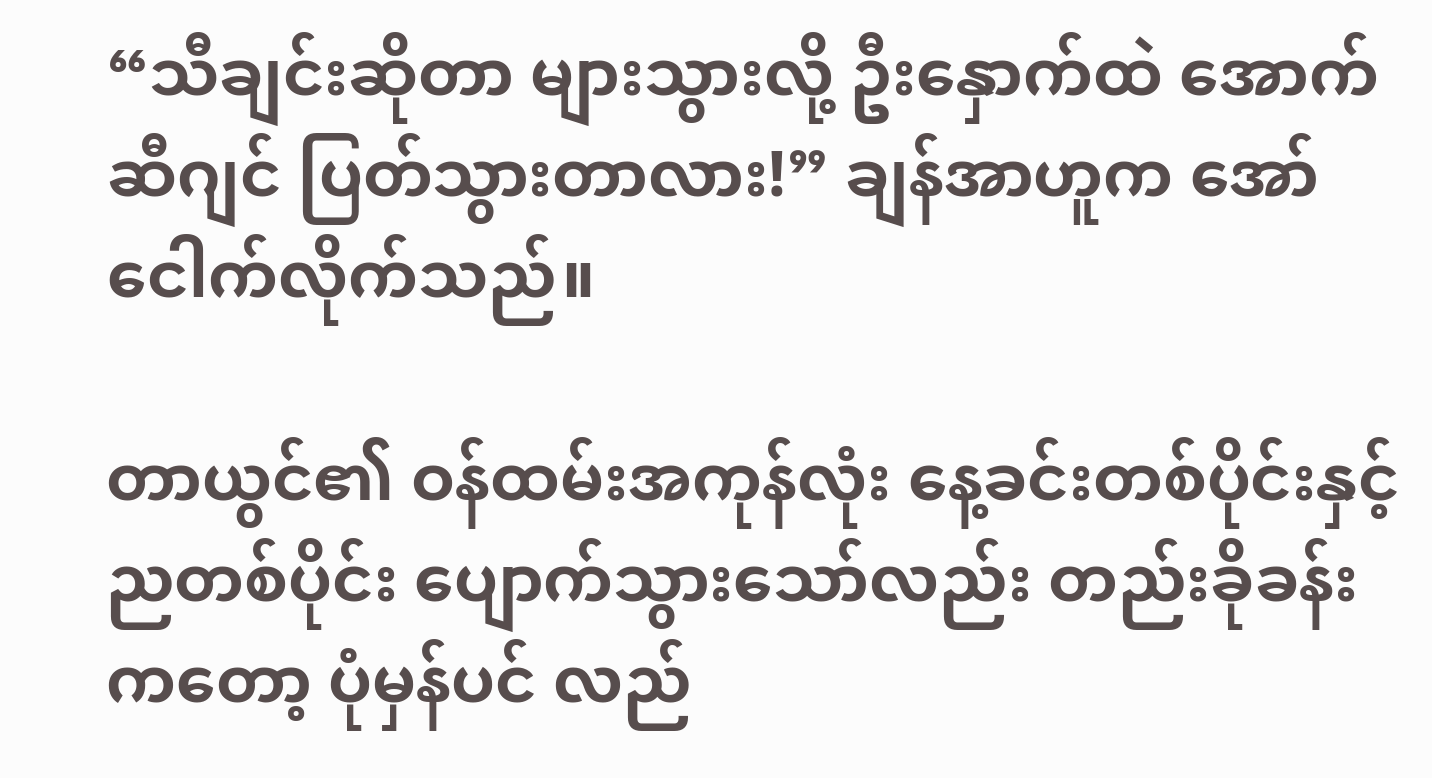“သီချင်းဆိုတာ များသွားလို့ ဦးနှောက်ထဲ အောက်ဆီဂျင် ပြတ်သွားတာလား!” ချန်အာဟူက အော်ငေါက်လိုက်သည်။

တာယွင်၏ ဝန်ထမ်းအကုန်လုံး နေ့ခင်းတစ်ပိုင်းနှင့် ညတစ်ပိုင်း ပျောက်သွားသော်လည်း တည်းခိုခန်းကတော့ ပုံမှန်ပင် လည်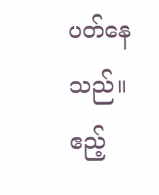ပတ်နေသည်။ ဧည့်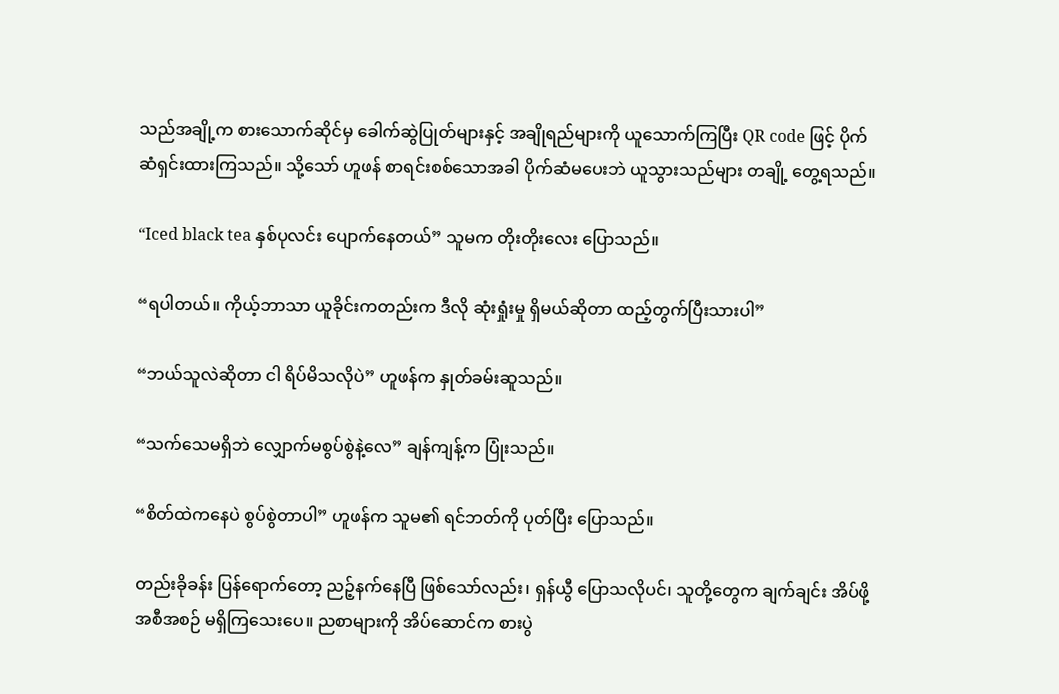သည်အချို့က စားသောက်ဆိုင်မှ ခေါက်ဆွဲပြုတ်များနှင့် အချိုရည်များကို ယူသောက်ကြပြီး QR code ဖြင့် ပိုက်ဆံရှင်းထားကြသည်။ သို့သော် ဟူဖန် စာရင်းစစ်သောအခါ ပိုက်ဆံမပေးဘဲ ယူသွားသည်များ တချို့ တွေ့ရသည်။

“Iced black tea နှစ်ပုလင်း ပျောက်နေတယ်” သူမက တိုးတိုးလေး ပြောသည်။

“ရပါတယ်။ ကိုယ့်ဘာသာ ယူခိုင်းကတည်းက ဒီလို ဆုံးရှုံးမှု ရှိမယ်ဆိုတာ ထည့်တွက်ပြီးသားပါ”

“ဘယ်သူလဲဆိုတာ ငါ ရိပ်မိသလိုပဲ” ဟူဖန်က နှုတ်ခမ်းဆူသည်။

“သက်သေမရှိဘဲ လျှောက်မစွပ်စွဲနဲ့လေ” ချန်ကျန့်က ပြုံးသည်။

“စိတ်ထဲကနေပဲ စွပ်စွဲတာပါ” ဟူဖန်က သူမ၏ ရင်ဘတ်ကို ပုတ်ပြီး ပြောသည်။

တည်းခိုခန်း ပြန်ရောက်တော့ ညဉ့်နက်နေပြီ ဖြစ်သော်လည်း၊ ရှန်ယွီ ပြောသလိုပင်၊ သူတို့တွေက ချက်ချင်း အိပ်ဖို့ အစီအစဉ် မရှိကြသေးပေ။ ညစာများကို အိပ်ဆောင်က စားပွဲ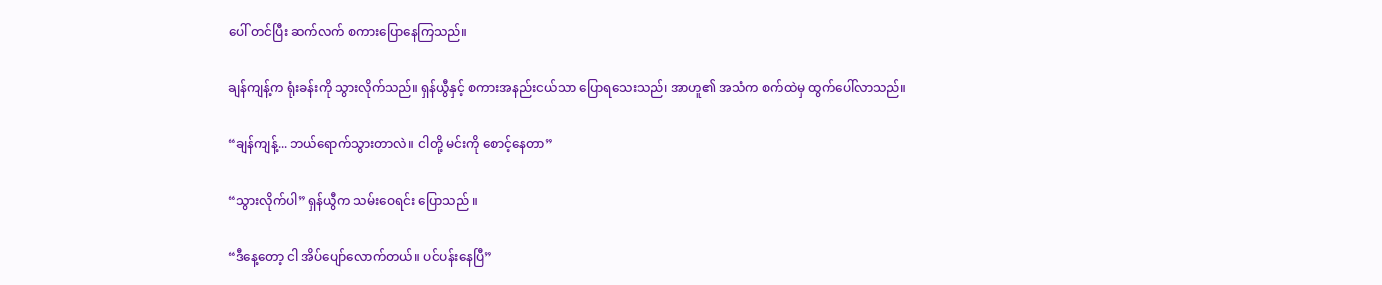ပေါ် တင်ပြီး ဆက်လက် စကားပြောနေကြသည်။

ချန်ကျန့်က ရုံးခန်းကို သွားလိုက်သည်။ ရှန်ယွီနှင့် စကားအနည်းငယ်သာ ပြောရသေးသည်၊ အာဟူ၏ အသံက စက်ထဲမှ ထွက်ပေါ်လာသည်။

“ချန်ကျန့်... ဘယ်ရောက်သွားတာလဲ။ ငါတို့ မင်းကို စောင့်နေတာ”

“သွားလိုက်ပါ” ရှန်ယွီက သမ်းဝေရင်း ပြောသည် ။

“ဒီနေ့တော့ ငါ အိပ်ပျော်လောက်တယ်။ ပင်ပန်းနေပြီ”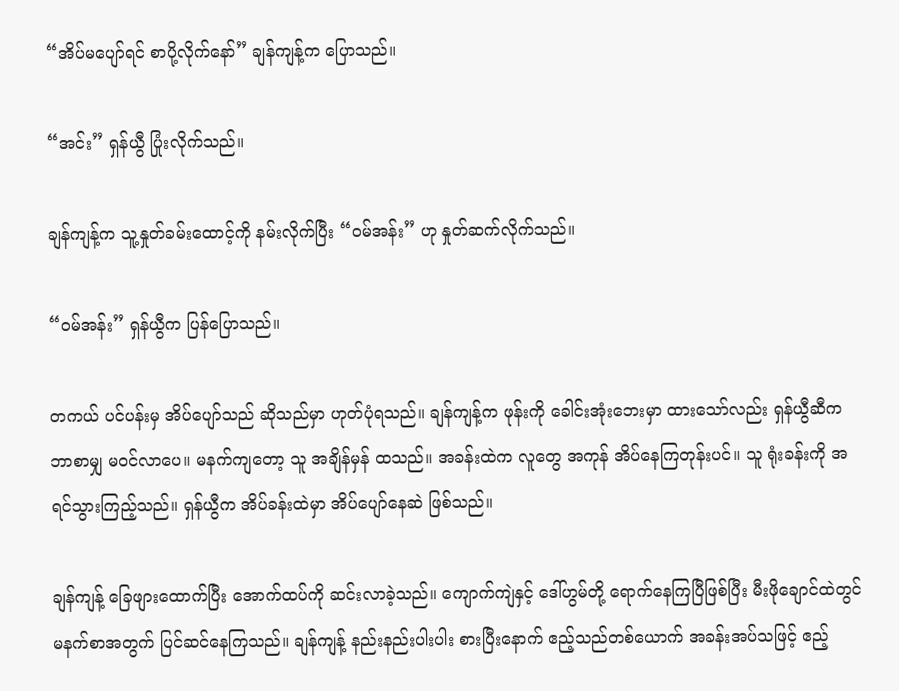“အိပ်မပျော်ရင် စာပို့လိုက်နော်” ချန်ကျန့်က ပြောသည်။

“အင်း” ရှန်ယွီ ပြုံးလိုက်သည်။

ချန်ကျန့်က သူ့နှုတ်ခမ်းထောင့်ကို နမ်းလိုက်ပြီး “ဝမ်အန်း” ဟု နှုတ်ဆက်လိုက်သည်။

“ဝမ်အန်း” ရှန်ယွီက ပြန်ပြောသည်။

တကယ် ပင်ပန်းမှ အိပ်ပျော်သည် ဆိုသည်မှာ ဟုတ်ပုံရသည်။ ချန်ကျန့်က ဖုန်းကို ခေါင်းအုံးဘေးမှာ ထားသော်လည်း ရှန်ယွီဆီက ဘာစာမျှ မဝင်လာပေ။ မနက်ကျတော့ သူ အချိန်မှန် ထသည်။ အခန်းထဲက လူတွေ အကုန် အိပ်နေကြတုန်းပင်။ သူ ရုံးခန်းကို အရင်သွားကြည့်သည်။ ရှန်ယွီက အိပ်ခန်းထဲမှာ အိပ်ပျော်နေဆဲ ဖြစ်သည်။

ချန်ကျန့် ခြေဖျားထောက်ပြီး အောက်ထပ်ကို ဆင်းလာခဲ့သည်။ ကျောက်ကျဲနှင့် ဒေါ်ဟွမ်တို့ ရောက်နေကြပြီဖြစ်ပြီး မီးဖိုချောင်ထဲတွင် မနက်စာအတွက် ပြင်ဆင်နေကြသည်။ ချန်ကျန့် နည်းနည်းပါးပါး စားပြီးနောက် ဧည့်သည်တစ်ယောက် အခန်းအပ်သဖြင့် ဧည့်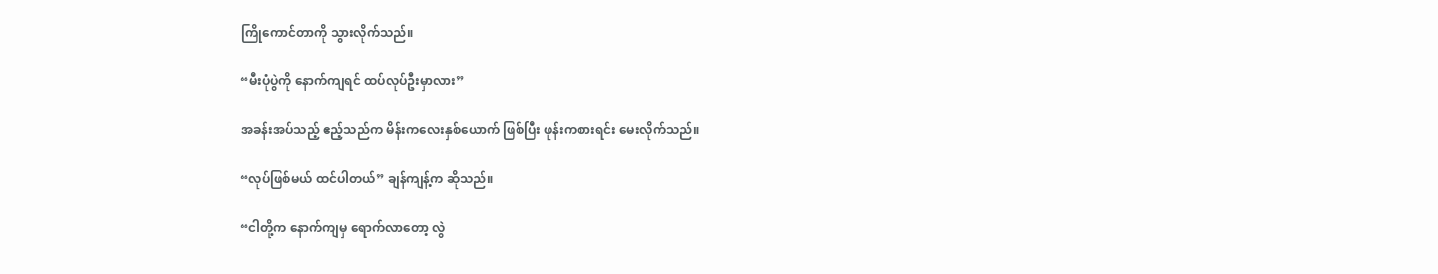ကြိုကောင်တာကို သွားလိုက်သည်။

“မီးပုံပွဲကို နောက်ကျရင် ထပ်လုပ်ဦးမှာလား”

အခန်းအပ်သည့် ဧည့်သည်က မိန်းကလေးနှစ်ယောက် ဖြစ်ပြီး ဖုန်းကစားရင်း မေးလိုက်သည်။

“လုပ်ဖြစ်မယ် ထင်ပါတယ်” ချန်ကျန့်က ဆိုသည်။

“ငါတို့က နောက်ကျမှ ရောက်လာတော့ လွဲ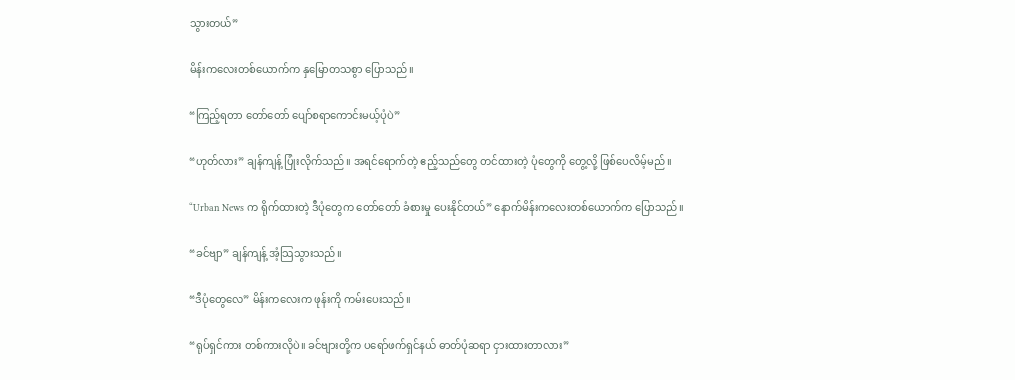သွားတယ်”

မိန်းကလေးတစ်ယောက်က နှမြောတသစွာ ပြောသည်။

“ကြည့်ရတာ တော်တော် ပျော်စရာကောင်းမယ့်ပုံပဲ”

“ဟုတ်လား” ချန်ကျန့် ပြုံးလိုက်သည်။ အရင်ရောက်တဲ့ ဧည့်သည်တွေ တင်ထားတဲ့ ပုံတွေကို တွေ့လို့ ဖြစ်ပေလိမ့်မည်။

“Urban News က ရိုက်ထားတဲ့ ဒီပုံတွေက တော်တော် ခံစားမှု ပေးနိုင်တယ်” နောက်မိန်းကလေးတစ်ယောက်က ပြောသည်။

“ခင်ဗျာ” ချန်ကျန့် အံ့သြသွားသည်။

“ဒီပုံတွေလေ” မိန်းကလေးက ဖုန်းကို ကမ်းပေးသည်။

“ရုပ်ရှင်ကား တစ်ကားလိုပဲ။ ခင်ဗျားတို့က ပရော်ဖက်ရှင်နယ် ဓာတ်ပုံဆရာ ငှားထားတာလား”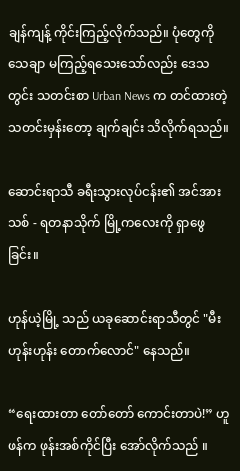ချန်ကျန့် ကိုင်းကြည့်လိုက်သည်။ ပုံတွေကို သေချာ မကြည့်ရသေးသော်လည်း ဒေသတွင်း သတင်းစာ Urban News က တင်ထားတဲ့ သတင်းမှန်းတော့ ချက်ချင်း သိလိုက်ရသည်။

ဆောင်းရာသီ ခရီးသွားလုပ်ငန်း၏ အင်အားသစ် - ရတနာသိုက် မြို့ကလေးကို ရှာဖွေခြင်း။

ဟုန်ယဲ့မြို့ သည် ယခုဆောင်းရာသီတွင် "မီးဟုန်းဟုန်း တောက်လောင်" နေသည်။

“ရေးထားတာ တော်တော် ကောင်းတာပဲ!” ဟူဖန်က ဖုန်းအစ်ကိုင်ပြီး အော်လိုက်သည် ။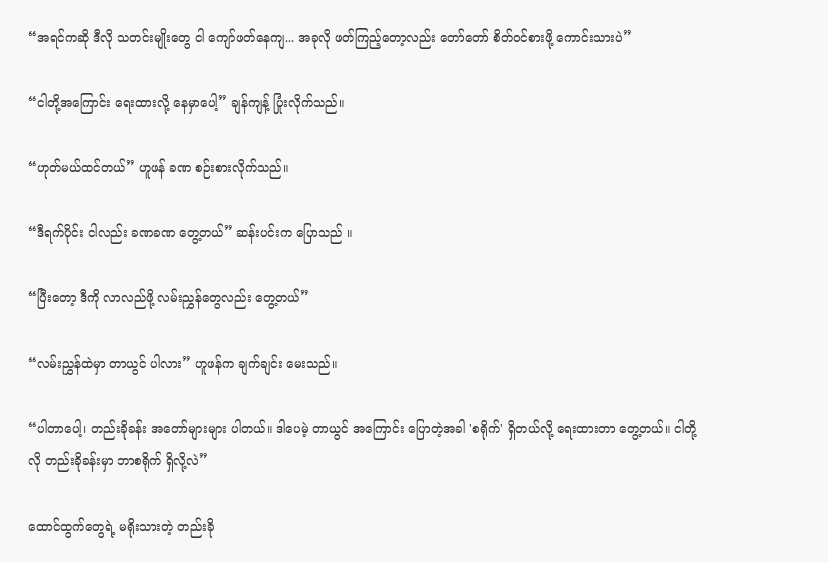“အရင်ကဆို ဒီလို သတင်းမျိုးတွေ ငါ ကျော်ဖတ်နေကျ... အခုလို ဖတ်ကြည့်တော့လည်း တော်တော် စိတ်ဝင်စားဖို့ ကောင်းသားပဲ”

“ငါတို့အကြောင်း ရေးထားလို့ နေမှာပေါ့” ချန်ကျန့် ပြုံးလိုက်သည်။

“ဟုတ်မယ်ထင်တယ်” ဟူဖန် ခဏ စဉ်းစားလိုက်သည်။

“ဒီရက်ပိုင်း ငါလည်း ခဏခဏ တွေ့တယ်” ဆန်းပင်းက ပြောသည် ။

“ပြီးတော့ ဒီကို လာလည်ဖို့ လမ်းညွှန်တွေလည်း တွေ့တယ်”

“လမ်းညွှန်ထဲမှာ တာယွင် ပါလား” ဟူဖန်က ချက်ချင်း မေးသည်။

“ပါတာပေါ့၊ တည်းခိုခန်း အတော်များများ ပါတယ်။ ဒါပေမဲ့ တာယွင် အကြောင်း ပြောတဲ့အခါ 'စရိုက်' ရှိတယ်လို့ ရေးထားတာ တွေ့တယ်။ ငါတို့လို တည်းခိုခန်းမှာ ဘာစရိုက် ရှိလို့လဲ”

ထောင်ထွက်တွေရဲ့ မရိုးသားတဲ့ တည်းခို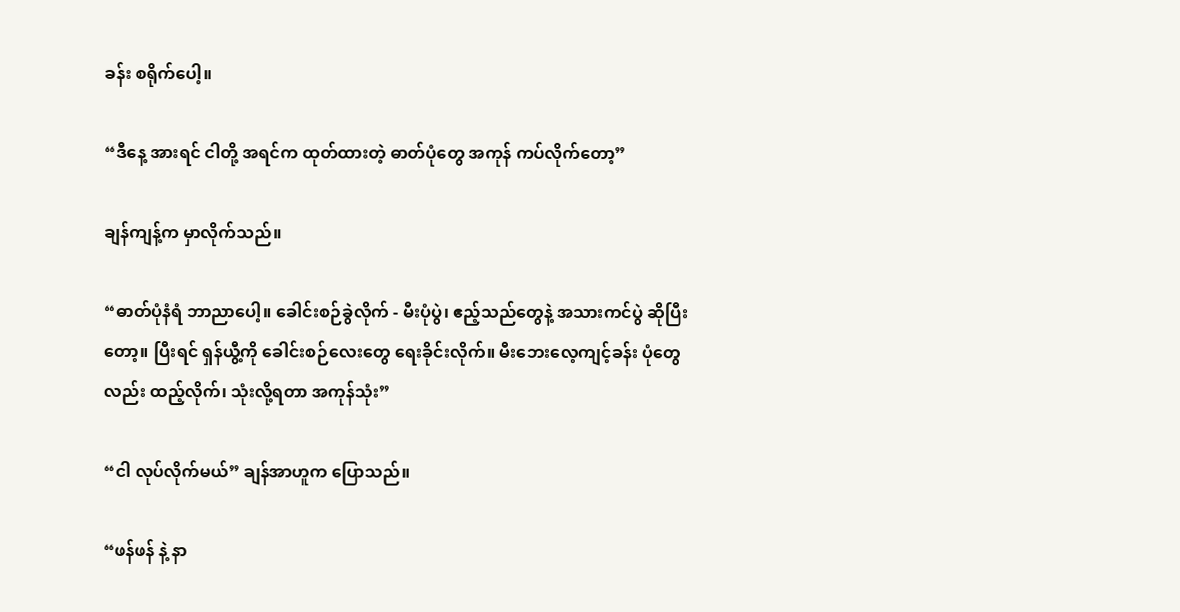ခန်း စရိုက်ပေါ့။

“ဒီနေ့ အားရင် ငါတို့ အရင်က ထုတ်ထားတဲ့ ဓာတ်ပုံတွေ အကုန် ကပ်လိုက်တော့”

ချန်ကျန့်က မှာလိုက်သည်။

“ဓာတ်ပုံနံရံ ဘာညာပေါ့။ ခေါင်းစဉ်ခွဲလိုက် - မီးပုံပွဲ၊ ဧည့်သည်တွေနဲ့ အသားကင်ပွဲ ဆိုပြီးတော့။ ပြီးရင် ရှန်ယွီ့ကို ခေါင်းစဉ်လေးတွေ ရေးခိုင်းလိုက်။ မီးဘေးလေ့ကျင့်ခန်း ပုံတွေလည်း ထည့်လိုက်၊ သုံးလို့ရတာ အကုန်သုံး”

“ငါ လုပ်လိုက်မယ်” ချန်အာဟူက ပြောသည်။

“ဖန်ဖန် နဲ့ နာ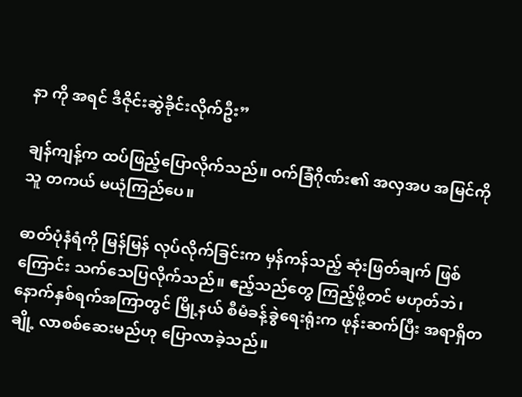နာ ကို အရင် ဒီဇိုင်းဆွဲခိုင်းလိုက်ဦး”

ချန်ကျန့်က ထပ်ဖြည့်ပြောလိုက်သည်။ ဝက်ခြံဂိုဏ်း၏ အလှအပ အမြင်ကို သူ တကယ် မယုံကြည်ပေ။

ဓာတ်ပုံနံရံကို မြန်မြန် လုပ်လိုက်ခြင်းက မှန်ကန်သည့် ဆုံးဖြတ်ချက် ဖြစ်ကြောင်း သက်သေပြလိုက်သည်။ ဧည့်သည်တွေ ကြည့်ဖို့တင် မဟုတ်ဘဲ၊ နောက်နှစ်ရက်အကြာတွင် မြို့နယ် စီမံခန့်ခွဲရေးရုံးက ဖုန်းဆက်ပြီး အရာရှိတချို့ လာစစ်ဆေးမည်ဟု ပြောလာခဲ့သည်။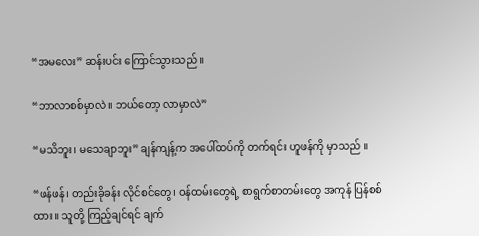“အမလေး” ဆန်းပင်း ကြောင်သွားသည် ။

“ဘာလာစစ်မှာလဲ။ ဘယ်တော့ လာမှာလဲ”

“မသိဘူး၊ မသေချာဘူး” ချန်ကျန့်က အပေါ်ထပ်ကို တက်ရင်း ဟူဖန်ကို မှာသည် ။

“ဖန်ဖန်၊ တည်းခိုခန်း လိုင်စင်တွေ၊ ဝန်ထမ်းတွေရဲ့ စာရွက်စာတမ်းတွေ အကုန် ပြန်စစ်ထား။ သူတို့ ကြည့်ချင်ရင် ချက်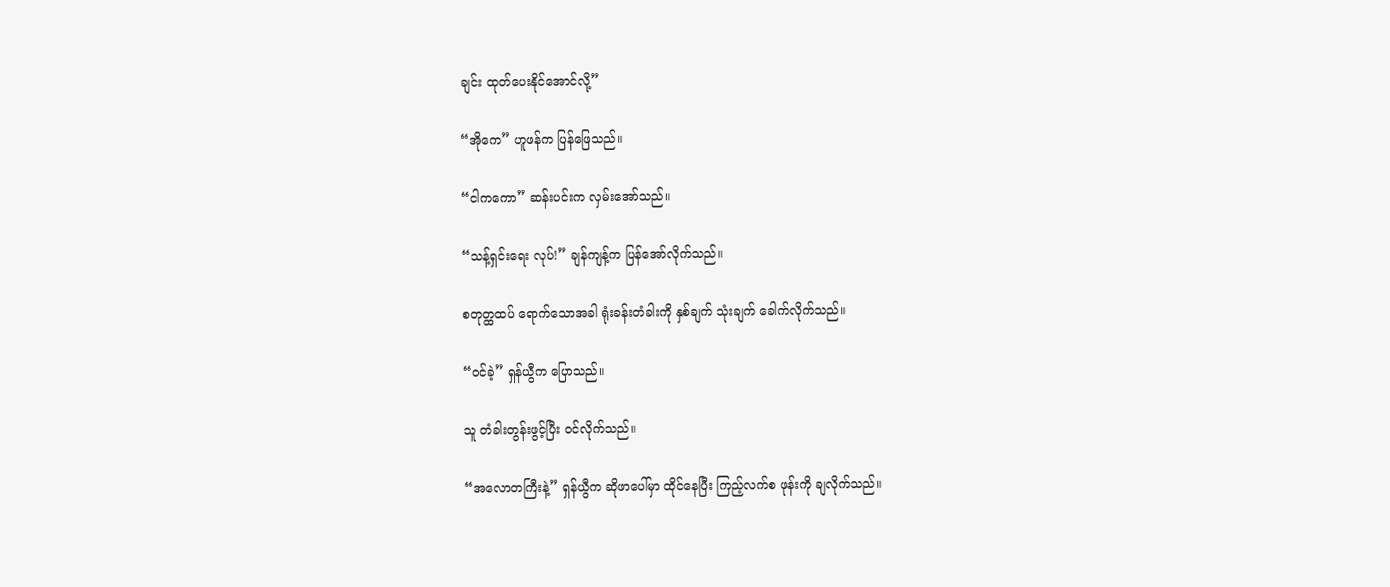ချင်း ထုတ်ပေးနိုင်အောင်လို့”

“အိုကေ” ဟူဖန်က ပြန်ဖြေသည်။

“ငါကကော” ဆန်းပင်းက လှမ်းအော်သည်။

“သန့်ရှင်းရေး လုပ်!” ချန်ကျန့်က ပြန်အော်လိုက်သည်။

စတုတ္ထထပ် ရောက်သောအခါ ရုံးခန်းတံခါးကို နှစ်ချက် သုံးချက် ခေါက်လိုက်သည်။

“ဝင်ခဲ့” ရှန်ယွီက ပြောသည်။

သူ တံခါးတွန်းဖွင့်ပြီး ဝင်လိုက်သည်။

“အလောတကြီးနဲ့” ရှန်ယွီက ဆိုဖာပေါ်မှာ ထိုင်နေပြီး ကြည့်လက်စ ဖုန်းကို ချလိုက်သည်။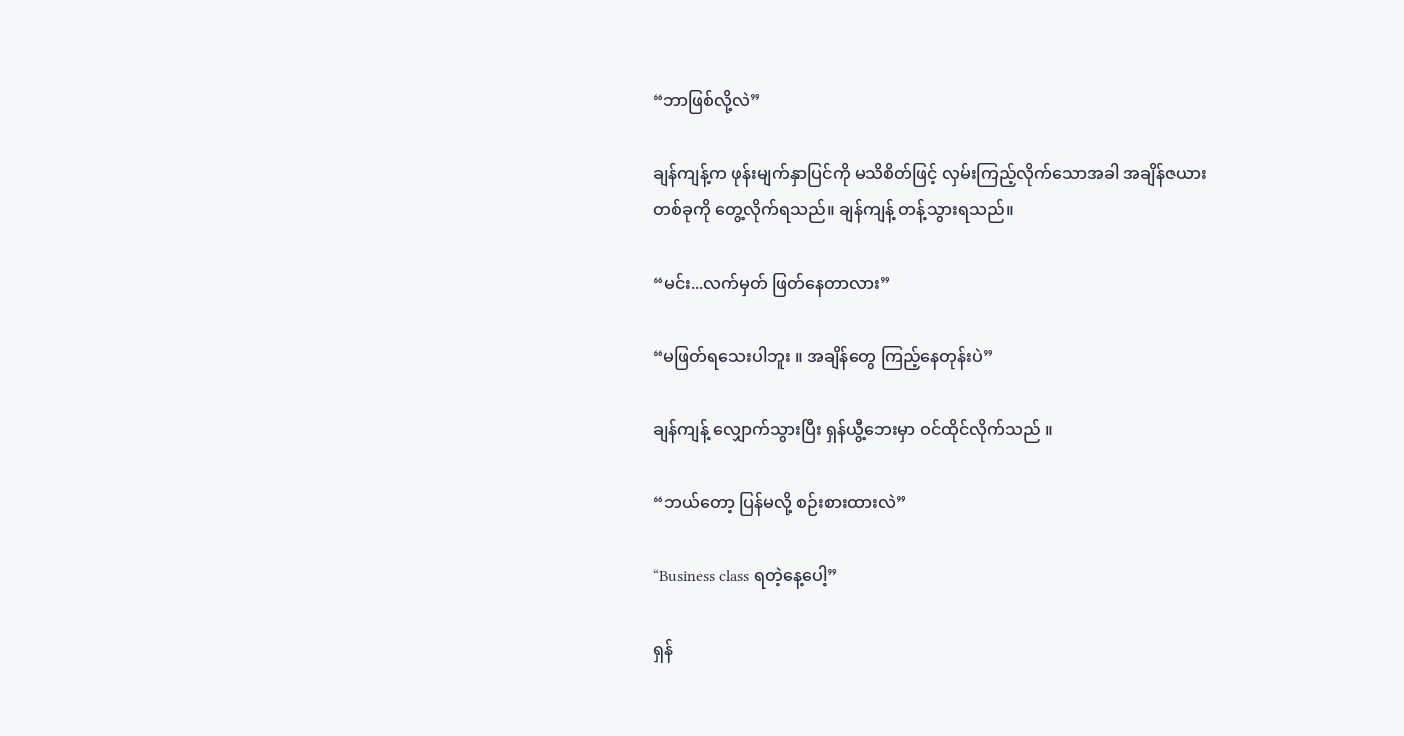“ဘာဖြစ်လို့လဲ”

ချန်ကျန့်က ဖုန်းမျက်နှာပြင်ကို မသိစိတ်ဖြင့် လှမ်းကြည့်လိုက်သောအခါ အချိန်ဇယား တစ်ခုကို တွေ့လိုက်ရသည်။ ချန်ကျန့် တန့်သွားရသည်။

“မင်း...လက်မှတ် ဖြတ်နေတာလား”

“မဖြတ်ရသေးပါဘူး ။ အချိန်တွေ ကြည့်နေတုန်းပဲ”

ချန်ကျန့် လျှောက်သွားပြီး ရှန်ယွီ့ဘေးမှာ ဝင်ထိုင်လိုက်သည် ။

“ဘယ်တော့ ပြန်မလို့ စဉ်းစားထားလဲ”

“Business class ရတဲ့နေ့ပေါ့”

ရှန်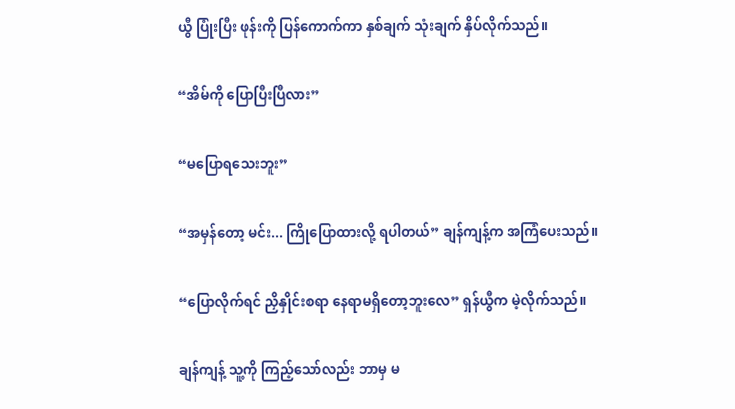ယွီ ပြုံးပြီး ဖုန်းကို ပြန်ကောက်ကာ နှစ်ချက် သုံးချက် နှိပ်လိုက်သည်။

“အိမ်ကို ပြောပြီးပြီလား”

“မပြောရသေးဘူး”

“အမှန်တော့ မင်း... ကြိုပြောထားလို့ ရပါတယ်” ချန်ကျန့်က အကြံပေးသည်။

“ပြောလိုက်ရင် ညှိနှိုင်းစရာ နေရာမရှိတော့ဘူးလေ” ရှန်ယွီက မဲ့လိုက်သည်။

ချန်ကျန့် သူ့ကို ကြည့်သော်လည်း ဘာမှ မ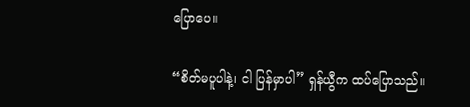ပြောပေ။

“စိတ်မပူပါနဲ့၊ ငါ ပြန်မှာပါ” ရှန်ယွီက ထပ်ပြောသည်။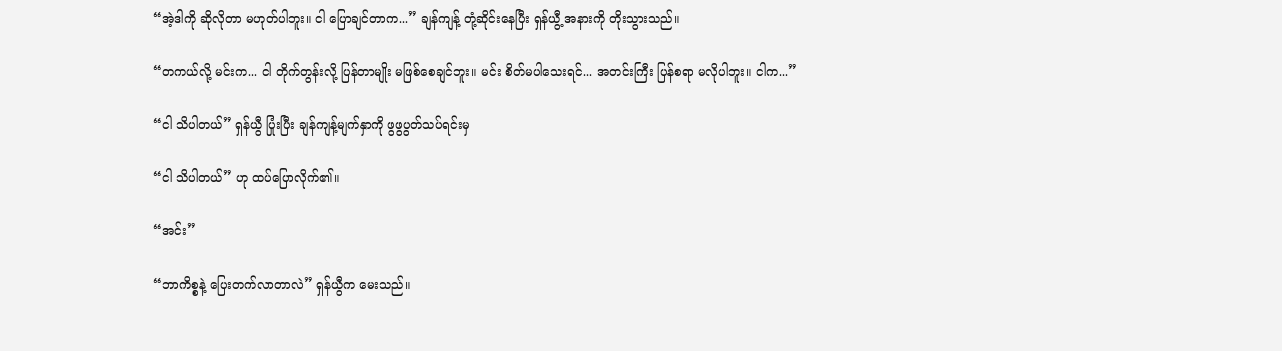“အဲ့ဒါကို ဆိုလိုတာ မဟုတ်ပါဘူး။ ငါ ပြောချင်တာက...” ချန်ကျန့် တုံ့ဆိုင်းနေပြီး ရှန်ယွီ့ အနားကို တိုးသွားသည်။

“တကယ်လို့ မင်းက... ငါ တိုက်တွန်းလို့ ပြန်တာမျိုး မဖြစ်စေချင်ဘူး။ မင်း စိတ်မပါသေးရင်... အတင်းကြီး ပြန်စရာ မလိုပါဘူး။ ငါက...”

“ငါ သိပါတယ်” ရှန်ယွီ ပြုံးပြီး ချန်ကျန့်မျက်နှာကို ဖွဖွပွတ်သပ်ရင်းမှ

“ငါ သိပါတယ်” ဟု ထပ်ပြောလိုက်၏။

“အင်း”

“ဘာကိစ္စနဲ့ ပြေးတက်လာတာလဲ” ရှန်ယွီက မေးသည်။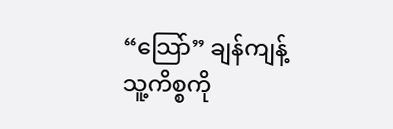“သြော်” ချန်ကျန့် သူ့ကိစ္စကို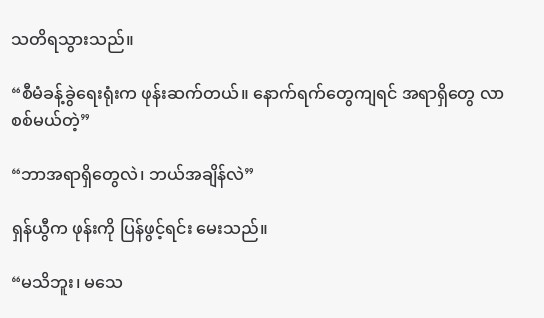သတိရသွားသည်။

“စီမံခန့်ခွဲရေးရုံးက ဖုန်းဆက်တယ်။ နောက်ရက်တွေကျရင် အရာရှိတွေ လာစစ်မယ်တဲ့”

“ဘာအရာရှိတွေလဲ၊ ဘယ်အချိန်လဲ”

ရှန်ယွီက ဖုန်းကို ပြန်ဖွင့်ရင်း မေးသည်။

“မသိဘူး၊ မသေ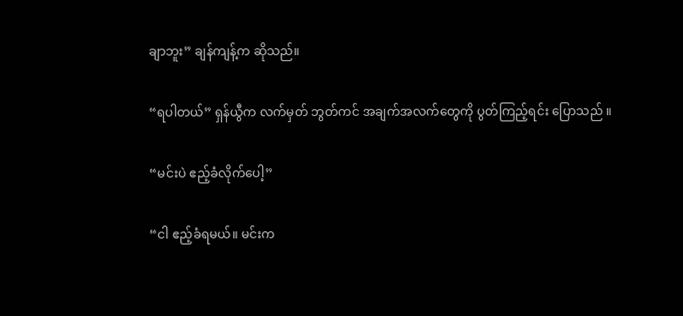ချာဘူး” ချန်ကျန့်က ဆိုသည်။

“ရပါတယ်” ရှန်ယွီက လက်မှတ် ဘွတ်ကင် အချက်အလက်တွေကို ပွတ်ကြည့်ရင်း ပြောသည် ။

“မင်းပဲ ဧည့်ခံလိုက်ပေါ့”

“ငါ ဧည့်ခံရမယ်။ မင်းက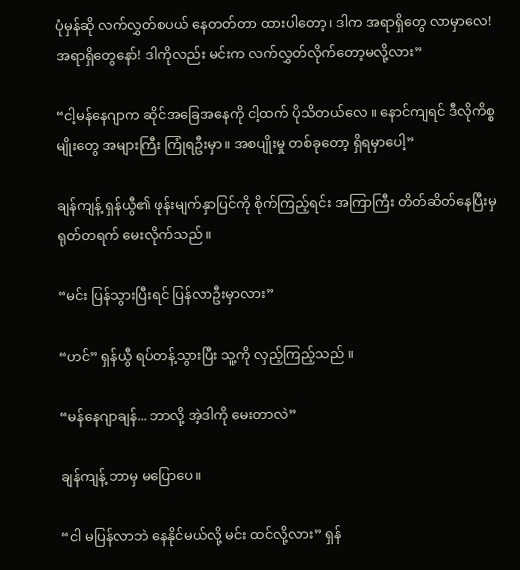ပုံမှန်ဆို လက်လွှတ်စပယ် နေတတ်တာ ထားပါတော့၊ ဒါက အရာရှိတွေ လာမှာလေ! အရာရှိတွေနော်! ဒါကိုလည်း မင်းက လက်လွှတ်လိုက်တော့မလို့လား”

“ငါ့မန်နေဂျာက ဆိုင်အခြေအနေကို ငါ့ထက် ပိုသိတယ်လေ ။ နောင်ကျရင် ဒီလိုကိစ္စမျိုးတွေ အများကြီး ကြုံရဦးမှာ။ အစပျိုးမှု တစ်ခုတော့ ရှိရမှာပေါ့”

ချန်ကျန့် ရှန်ယွီ၏ ဖုန်းမျက်နှာပြင်ကို စိုက်ကြည့်ရင်း အကြာကြီး တိတ်ဆိတ်နေပြီးမှ ရုတ်တရက် မေးလိုက်သည်။

“မင်း ပြန်သွားပြီးရင် ပြန်လာဦးမှာလား”

“ဟင်” ရှန်ယွီ ရပ်တန့်သွားပြီး သူ့ကို လှည့်ကြည့်သည် ။

“မန်နေဂျာချန်... ဘာလို့ အဲ့ဒါကို မေးတာလဲ”

ချန်ကျန့် ဘာမှ မပြောပေ။

“ငါ မပြန်လာဘဲ နေနိုင်မယ်လို့ မင်း ထင်လို့လား” ရှန်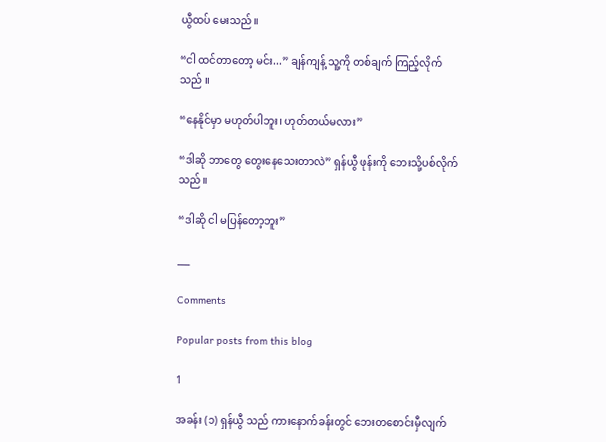ယွီထပ် မေးသည်။

“ငါ ထင်တာတော့ မင်း...” ချန်ကျန့် သူ့ကို တစ်ချက် ကြည့်လိုက်သည် ။

“နေနိုင်မှာ မဟုတ်ပါဘူး၊ ဟုတ်တယ်မလား”

“ဒါဆို ဘာတွေ တွေးနေသေးတာလဲ” ရှန်ယွီ ဖုန်းကို ဘေးသို့ပစ်လိုက်သည်။

“ဒါဆို ငါ မပြန်တော့ဘူး”

___

Comments

Popular posts from this blog

1

အခန်း (၁) ရှန်ယွီ သည် ကားနောက်ခန်းတွင် ဘေးတစောင်းမှီလျက်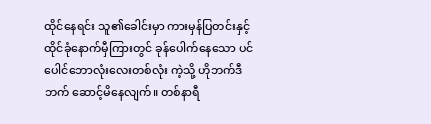ထိုင်နေရင်း သူ၏ခေါင်းမှာ ကားမှန်ပြတင်းနှင့်ထိုင်ခုံနောက်မှီကြားတွင် ခုန်ပေါက်နေသော ပင်ပေါင်ဘောလုံးလေးတစ်လုံး ကဲ့သို့ ဟိုဘက်ဒီဘက် ဆောင့်မိနေလျက်။ တစ်နာရီ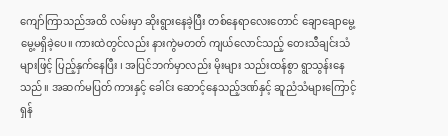ကျော်ကြာသည်အထိ လမ်းမှာ ဆိုးရွားနေခဲ့ပြီး တစ်နေရာလေးတောင် ချောချောမွေ့မွေ့မရှိခဲ့ပေ။ ကားထဲတွင်လည်း နားကွဲမတတ် ကျယ်လောင်သည့် တေးသီချင်းသံများဖြင့် ပြည့်နှက်နေပြီး ၊ အပြင်ဘက်မှာလည်း မိုးများ သည်းထန်စွာ ရွာသွန်းနေသည်။ အဆက်မပြတ် ကားနှင့် ခေါင်း ဆောင့်နေသည့်ဒဏ်နှင့် ဆူညံသံများကြောင့် ရှန်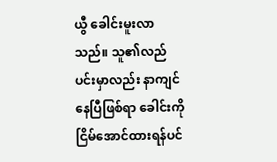ယွီ ခေါင်းမူးလာသည်။ သူ၏လည်ပင်းမှာလည်း နာကျင်နေပြီဖြစ်ရာ ခေါင်းကို ငြိမ်အောင်ထားရန်ပင်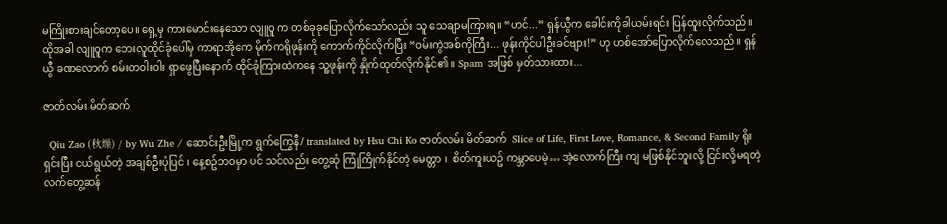မကြိုးစားချင်တော့ပေ။ ရှေ့မှ ကားမောင်းနေသော လျူဝူ က တစ်ခုခုပြောလိုက်သော်လည်း သူ သေချာမကြားရ။ “ဟင်...” ရှန်ယွီက ခေါင်းကိုခါယမ်းရင်း ပြန်ထူးလိုက်သည်။ ထိုအခါ လျူဝူက ဘေးလူထိုင်ခုံပေါ်မှ ကာရာအိုကေ မိုက်ကရိုဖုန်းကို ကောက်ကိုင်လိုက်ပြီး “ဝမ်းကွဲအစ်ကိုကြီး... ဖုန်းကိုင်ပါဦးခင်ဗျား!” ဟု ဟစ်အော်ပြောလိုက်လေသည်။ ရှန်ယွီ ခဏလောက် စမ်းတဝါးဝါး ရှာဖွေပြီးနောက် ထိုင်ခုံကြားထဲကနေ သူ့ဖုန်းကို နှိုက်ထုတ်လိုက်နိုင်၏ ။ Spam အဖြစ် မှတ်သားထား...

ဇာတ်လမ်း မိတ်ဆက်

  Qiu Zao (秋燥) / by Wu Zhe / ဆောင်းဦးမြို့က ရွက်ကြွေနီ/ translated by Hsu Chi Ko ဇာတ်လမ်း မိတ်ဆက်  Slice of Life, First Love, Romance, & Second Family ရိုးရှင်းပြီး ငယ်ရွယ်တဲ့ အချစ်ဦးပုံပြင် ၊ နေ့စဥ်ဘဝမှာ ပင် သင်လည်း တွေ့ဆုံ ကြုံကြိုက်နိုင်တဲ့ မေတ္တာ ၊  စိတ်ကူးယဥ် ကမ္ဘာပေမဲ့… အဲ့လောက်ကြီး ကျ မဖြစ်နိုင်ဘူးလို့ ငြင်းလို့မရတဲ့ လက်တွေ့ဆန်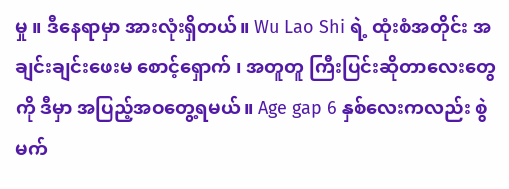မှု ။ ဒီနေရာမှာ အားလုံးရှိတယ်။ Wu Lao Shi ရဲ့ ထုံးစံအတိုင်း အချင်းချင်းဖေးမ စောင့်‌ရှောက် ၊ အတူတူ ကြီးပြင်းဆိုတာလေးတွေကို ဒီမှာ အပြည့်အဝတွေ့ရမယ်။ Age gap 6 နှစ်လေးကလည်း စွဲမက်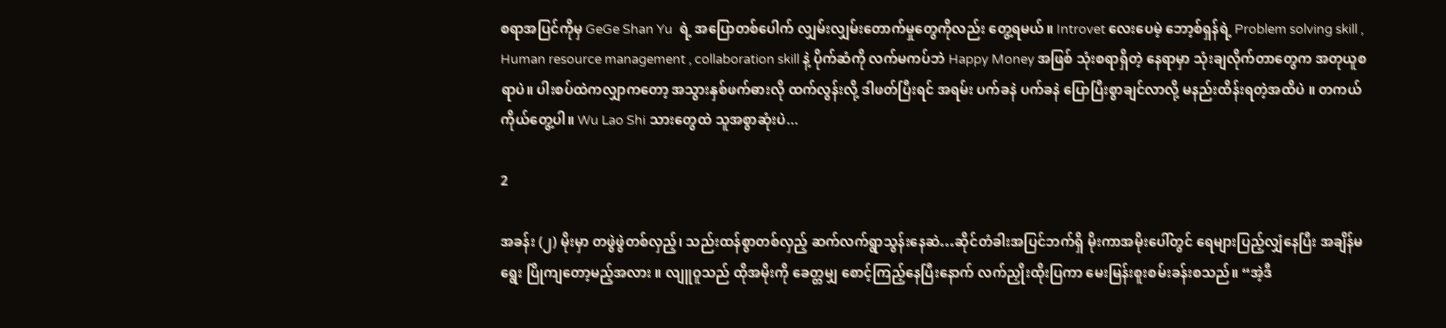စရာအပြင်ကိုမှ GeGe Shan Yu  ရဲ့ အပြောတစ်ပေါက် လျှမ်းလျှမ်းတောက်မှုတွေကိုလည်း တွေ့ရမယ်။ Introvet လေးပေမဲ့ ဘော့စ်ရှန်ရဲ့ Problem solving skill , Human resource management , collaboration skill နဲ့ ပိုက်ဆံကို လက်မကပ်ဘဲ Happy Money အဖြစ် သုံးစရာရှိတဲ့ နေရာမှာ သုံးချလိုက်တာတွေက အတုယူစရာပဲ။ ပါးစပ်ထဲကလျှာကတော့ အသွားနှစ်ဖက်ဓားလို ထက်လွန်းလို့ ဒါဖတ်ပြီးရင် အရမ်း ပက်ခနဲ ပက်ခနဲ ပြောပြီးစွာချင်လာလို့ မနည်းထိန်းရတဲ့အထိပဲ ။ တကယ်ကိုယ်တွေ့ပါ။ Wu Lao Shi သားတွေထဲ သူအစွာဆုံးပဲ...

2

အခန်း (၂) မိုးမှာ တဖွဲဖွဲတစ်လှည့်၊ သည်းထန်စွာတစ်လှည့် ဆက်လက်ရွာသွန်းနေဆဲ…ဆိုင်တံခါးအပြင်ဘက်ရှိ မိုးကာအမိုးပေါ်တွင် ရေများပြည့်လျှံနေပြီး အချိန်မရွေး ပြိုကျတော့မည့်အလား ။ လျူဝူသည် ထိုအမိုးကို ခေတ္တမျှ စောင့်ကြည့်နေပြီးနောက် လက်ညှိုးထိုးပြကာ မေးမြန်းစူးစမ်းခန်းစသည်။ “အဲ့ဒီ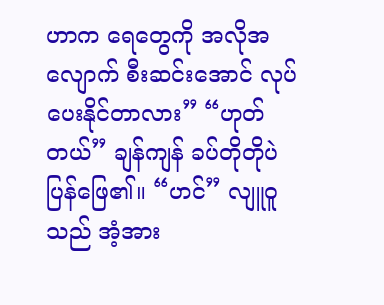ဟာက ရေတွေကို အလိုအလျောက် စီးဆင်းအောင် လုပ်ပေးနိုင်တာလား” “ဟုတ်တယ်” ချန်ကျန် ခပ်တိုတိုပဲ ပြန်ဖြေ၏။ “ဟင်” လျူဝူသည် အံ့အား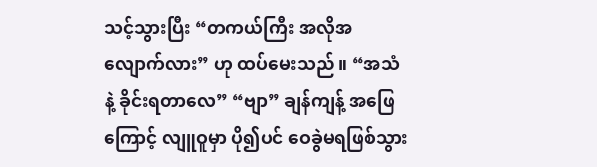သင့်သွားပြီး “တကယ်ကြီး အလိုအလျောက်လား” ဟု ထပ်မေးသည်။ “အသံနဲ့ ခိုင်းရတာလေ” “ဗျာ” ချန်ကျန့် အဖြေကြောင့် လျူဝူမှာ ပို၍ပင် ဝေခွဲမရဖြစ်သွား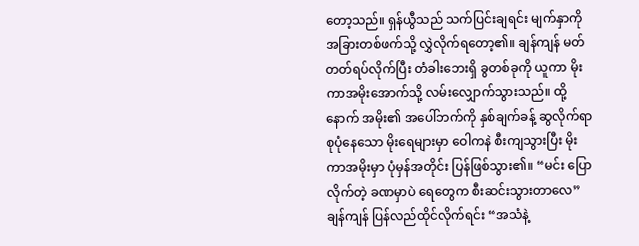တော့သည်။ ရှန်ယွီသည် သက်ပြင်းချရင်း မျက်နှာကို အခြားတစ်ဖက်သို့ လွှဲလိုက်ရ‌တော့၏။ ချန်ကျန် မတ်တတ်ရပ်လိုက်ပြီး တံခါးဘေးရှိ ခွတစ်ခုကို ယူကာ မိုးကာအမိုးအောက်သို့ လမ်းလျှောက်သွားသည်။ ထို့နောက် အမိုး၏ အပေါ်ဘက်ကို နှစ်ချက်ခန့် ဆွလိုက်ရာ စုပုံနေသော မိုးရေများမှာ ဝေါကနဲ စီးကျသွားပြီး မိုးကာအမိုးမှာ ပုံမှန်အတိုင်း ပြန်ဖြစ်သွား၏။ “မင်း ပြောလိုက်တဲ့ ခဏမှာပဲ ရေတွေက စီးဆင်းသွားတာလေ” ချန်ကျန် ပြန်လည်ထိုင်လိုက်ရင်း “အသံနဲ့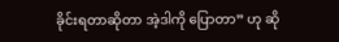ခိုင်းရတာဆိုတာ အဲ့ဒါကို ပြောတာ” ဟု ဆို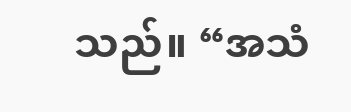သည်။ “အသံ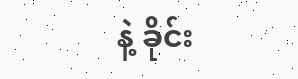နဲ့ ခိုင်း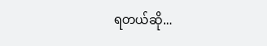ရတယ်ဆို...